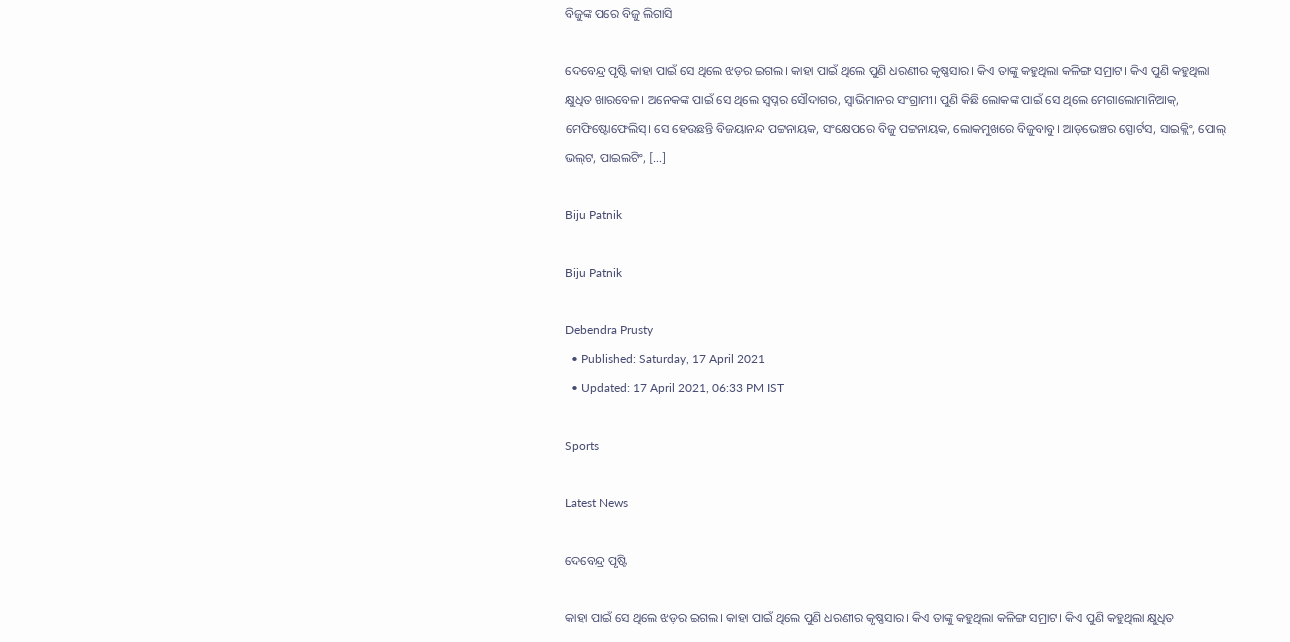ବିଜୁଙ୍କ ପରେ ବିଜୁ ଲିଗାସି

ଦେବେନ୍ଦ୍ର ପୃଷ୍ଟି କାହା ପାଇଁ ସେ ଥିଲେ ଝଡ଼ର ଇଗଲ। କାହା ପାଇଁ ଥିଲେ ପୁଣି ଧରଣୀର କୃଷ୍ଣସାର। କିଏ ତାଙ୍କୁ କହୁଥିଲା କଳିଙ୍ଗ ସମ୍ରାଟ। କିଏ ପୁଣି କହୁଥିଲା କ୍ଷୁଧିତ ଖାରବେଳ। ଅନେକଙ୍କ ପାଇଁ ସେ ଥିଲେ ସ୍ୱପ୍ନର ସୌଦାଗର, ସ୍ୱାଭିମାନର ସଂଗ୍ରାମୀ। ପୁଣି କିଛି ଲୋକଙ୍କ ପାଇଁ ସେ ଥିଲେ ମେଗାଲୋମାନିଆକ୍‌, ମେଫିଷ୍ଟୋଫେଲିସ୍‌। ସେ ହେଉଛନ୍ତି ବିଜୟାନନ୍ଦ ପଟ୍ଟନାୟକ, ସଂକ୍ଷେପରେ ବିଜୁ ପଟ୍ଟନାୟକ, ଲୋକମୁଖରେ ବିଜୁବାବୁ। ଆଡ୍‌ଭେଞ୍ଚର ସ୍ପୋର୍ଟସ, ସାଇକ୍ଲିଂ, ପୋଲ୍‌ ଭଲ୍‌ଟ, ପାଇଲଟିଂ, […]

Biju Patnik

Biju Patnik

Debendra Prusty
  • Published: Saturday, 17 April 2021
  • Updated: 17 April 2021, 06:33 PM IST

Sports

Latest News

ଦେବେନ୍ଦ୍ର ପୃଷ୍ଟି

କାହା ପାଇଁ ସେ ଥିଲେ ଝଡ଼ର ଇଗଲ। କାହା ପାଇଁ ଥିଲେ ପୁଣି ଧରଣୀର କୃଷ୍ଣସାର। କିଏ ତାଙ୍କୁ କହୁଥିଲା କଳିଙ୍ଗ ସମ୍ରାଟ। କିଏ ପୁଣି କହୁଥିଲା କ୍ଷୁଧିତ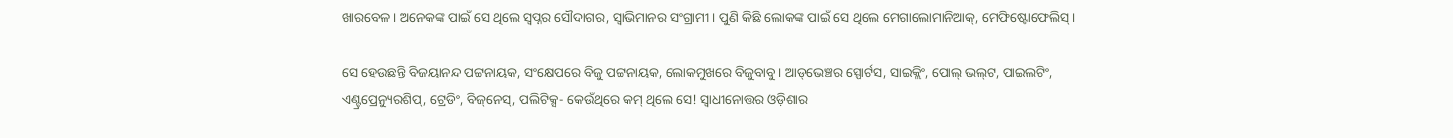ଖାରବେଳ। ଅନେକଙ୍କ ପାଇଁ ସେ ଥିଲେ ସ୍ୱପ୍ନର ସୌଦାଗର, ସ୍ୱାଭିମାନର ସଂଗ୍ରାମୀ। ପୁଣି କିଛି ଲୋକଙ୍କ ପାଇଁ ସେ ଥିଲେ ମେଗାଲୋମାନିଆକ୍‌, ମେଫିଷ୍ଟୋଫେଲିସ୍‌।

ସେ ହେଉଛନ୍ତି ବିଜୟାନନ୍ଦ ପଟ୍ଟନାୟକ, ସଂକ୍ଷେପରେ ବିଜୁ ପଟ୍ଟନାୟକ, ଲୋକମୁଖରେ ବିଜୁବାବୁ। ଆଡ୍‌ଭେଞ୍ଚର ସ୍ପୋର୍ଟସ, ସାଇକ୍ଲିଂ, ପୋଲ୍‌ ଭଲ୍‌ଟ, ପାଇଲଟିଂ, ଏଣ୍ଟ୍ରପ୍ରେନ୍ୟୁରଶିପ୍‌, ଟ୍ରେଡିଂ, ବିଜ୍‌ନେସ୍‌, ପଲିଟିକ୍ସ- କେଉଁଥିରେ କମ୍‌ ଥିଲେ ସେ! ସ୍ୱାଧୀନୋତ୍ତର ଓଡ଼ିଶାର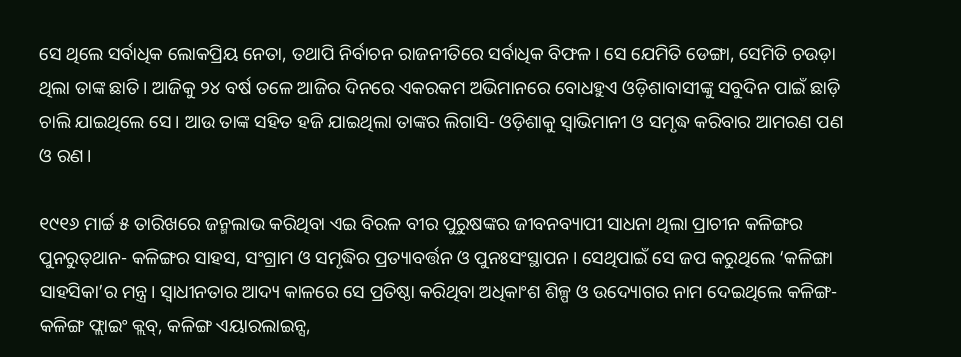ସେ ଥିଲେ ସର୍ବାଧିକ ଲୋକପ୍ରିୟ ନେତା, ତଥାପି ନିର୍ବାଚନ ରାଜନୀତିରେ ସର୍ବାଧିକ ବିଫଳ। ସେ ଯେମିତି ଡେଙ୍ଗା, ସେମିତି ଚଉଡ଼ା ଥିଲା ତାଙ୍କ ଛାତି। ଆଜିକୁ ୨୪ ବର୍ଷ ତଳେ ଆଜିର ଦିନରେ ଏକରକମ ଅଭିମାନରେ ବୋଧହୁଏ ଓଡ଼ିଶାବାସୀଙ୍କୁ ସବୁଦିନ ପାଇଁ ଛାଡ଼ି ଚାଲି ଯାଇଥିଲେ ସେ। ଆଉ ତାଙ୍କ ସହିତ ହଜି ଯାଇଥିଲା ତାଙ୍କର ଲିଗାସି- ଓଡ଼ିଶାକୁ ସ୍ୱାଭିମାନୀ ଓ ସମୃଦ୍ଧ କରିବାର ଆମରଣ ପଣ ଓ ରଣ।

୧୯୧୬ ମାର୍ଚ୍ଚ ୫ ତାରିଖରେ ଜନ୍ମଲାଭ କରିଥିବା ଏଇ ବିରଳ ବୀର ପୁରୁଷଙ୍କର ଜୀବନବ୍ୟାପୀ ସାଧନା ଥିଲା ପ୍ରାଚୀନ କଳିଙ୍ଗର ପୁନରୁତ୍‌ଥାନ- କଳିଙ୍ଗର ସାହସ, ସଂଗ୍ରାମ ଓ ସମୃଦ୍ଧିର ପ୍ରତ୍ୟାବର୍ତ୍ତନ ଓ ପୁନଃସଂସ୍ଥାପନ। ସେଥିପାଇଁ ସେ ଜପ କରୁଥିଲେ ‘କଳିଙ୍ଗା ସାହସିକା’ର ମନ୍ତ୍ର। ସ୍ୱାଧୀନତାର ଆଦ୍ୟ କାଳରେ ସେ ପ୍ରତିଷ୍ଠା କରିଥିବା ଅଧିକାଂଶ ଶିଳ୍ପ ଓ ଉଦ୍ୟୋଗର ନାମ ଦେଇଥିଲେ କଳିଙ୍ଗ- କଳିଙ୍ଗ ଫ୍ଲାଇଂ କ୍ଲବ୍‌, କଳିଙ୍ଗ ଏୟାରଲାଇନ୍ସ,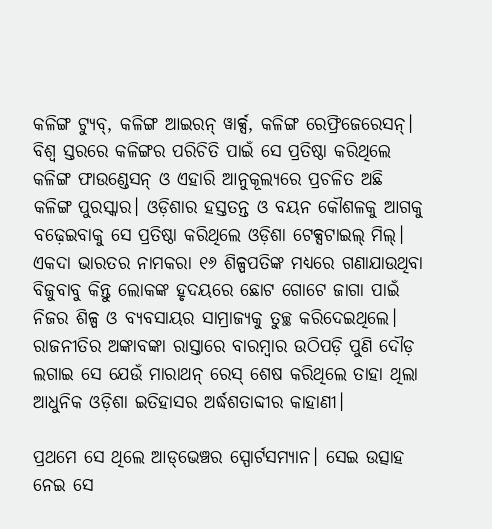କଳିଙ୍ଗ ଟ୍ୟୁବ୍‌, କଳିଙ୍ଗ ଆଇରନ୍‌ ୱାର୍କ୍ସ, କଳିଙ୍ଗ ରେଫ୍ରିଜେରେସନ୍‌। ବିଶ୍ୱ ସ୍ତରରେ କଳିଙ୍ଗର ପରିଚିତି ପାଇଁ ସେ ପ୍ରତିଷ୍ଠା କରିଥିଲେ କଳିଙ୍ଗ ଫାଉଣ୍ଡେସନ୍‌ ଓ ଏହାରି ଆନୁକୂଲ୍ୟରେ ପ୍ରଚଳିତ ଅଛି କଳିଙ୍ଗ ପୁରସ୍କାର। ଓଡ଼ିଶାର ହସ୍ତତନ୍ତ ଓ ବୟନ କୌଶଳକୁ ଆଗକୁ ବଢ଼େଇବାକୁ ସେ ପ୍ରତିଷ୍ଠା କରିଥିଲେ ଓଡ଼ିଶା ଟେକ୍ସଟାଇଲ୍ ମିଲ୍‌। ଏକଦା ଭାରତର ନାମକରା ୧୬ ଶିଳ୍ପପତିଙ୍କ ମଧ୍ୟରେ ଗଣାଯାଉଥିବା ବିଜୁବାବୁ କିନ୍ତୁ ଲୋକଙ୍କ ହୃଦୟରେ ଛୋଟ ଗୋଟେ ଜାଗା ପାଇଁ ନିଜର ଶିଳ୍ପ ଓ ବ୍ୟବସାୟର ସାମ୍ରାଜ୍ୟକୁ ତୁଚ୍ଛ କରିଦେଇଥିଲେ। ରାଜନୀତିର ଅଙ୍କାବଙ୍କା ରାସ୍ତାରେ ବାରମ୍ବାର ଉଠିପଡ଼ି ପୁଣି ଦୌଡ଼ ଲଗାଇ ସେ ଯେଉଁ ମାରାଥନ୍‌ ରେସ୍‌ ଶେଷ କରିଥିଲେ ତାହା ଥିଲା ଆଧୁନିକ ଓଡ଼ିଶା ଇତିହାସର ଅର୍ଦ୍ଧଶତାବ୍ଦୀର କାହାଣୀ।

ପ୍ରଥମେ ସେ ଥିଲେ ଆଡ୍‌ଭେଞ୍ଚର ସ୍ପୋର୍ଟସମ୍ୟାନ। ସେଇ ଉତ୍ସାହ ନେଇ ସେ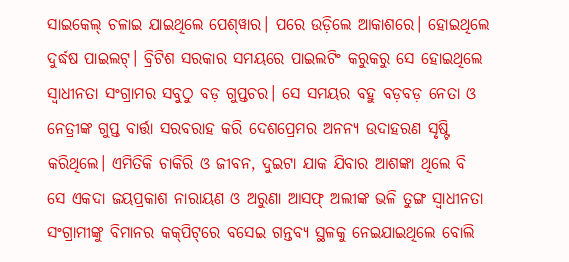ସାଇକେଲ୍‌ ଚଳାଇ ଯାଇଥିଲେ ପେଶ୍‌ୱାର। ପରେ ଉଡ଼ିଲେ ଆକାଶରେ। ହୋଇଥିଲେ ଦୁର୍ଦ୍ଧଷ ପାଇଲଟ୍‌। ବ୍ରିଟିଶ ସରକାର ସମୟରେ ପାଇଲଟିଂ କରୁକରୁ ସେ ହୋଇଥିଲେ ସ୍ୱାଧୀନତା ସଂଗ୍ରାମର ସବୁଠୁ ବଡ଼ ଗୁପ୍ତଚର। ସେ ସମୟର ବହୁ ବଡ଼ବଡ଼ ନେତା ଓ ନେତ୍ରୀଙ୍କ ଗୁପ୍ତ ବାର୍ତ୍ତା ସରବରାହ କରି ଦେଶପ୍ରେମର ଅନନ୍ୟ ଉଦାହରଣ ସୃଷ୍ଟି କରିଥିଲେ। ଏମିତିକି ଚାକିରି ଓ ଜୀବନ, ଦୁଇଟା ଯାକ ଯିବାର ଆଶଙ୍କା ଥିଲେ ବି ସେ ଏକଦା ଜୟପ୍ରକାଶ ନାରାୟଣ ଓ ଅରୁଣା ଆସଫ୍‌ ଅଲୀଙ୍କ ଭଳି ତୁଙ୍ଗ ସ୍ୱାଧୀନତା ସଂଗ୍ରାମୀଙ୍କୁ ବିମାନର କକ୍‌ପିଟ୍‌ରେ ବସେଇ ଗନ୍ତବ୍ୟ ସ୍ଥଳକୁ ନେଇଯାଇଥିଲେ ବୋଲି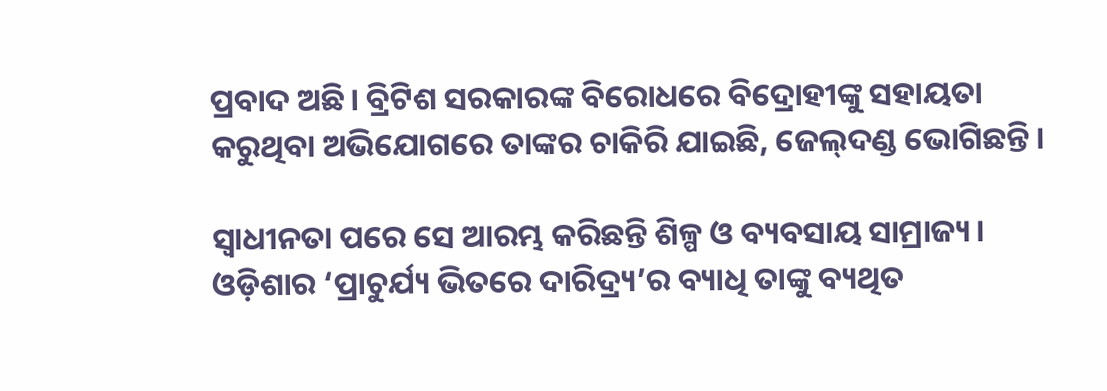ପ୍ରବାଦ ଅଛି। ବ୍ରିଟିଶ ସରକାରଙ୍କ ବିରୋଧରେ ବିଦ୍ରୋହୀଙ୍କୁ ସହାୟତା କରୁଥିବା ଅଭିଯୋଗରେ ତାଙ୍କର ଚାକିରି ଯାଇଛି, ଜେଲ୍‌ଦଣ୍ଡ ଭୋଗିଛନ୍ତି।

ସ୍ୱାଧୀନତା ପରେ ସେ ଆରମ୍ଭ କରିଛନ୍ତି ଶିଳ୍ପ ଓ ବ୍ୟବସାୟ ସାମ୍ରାଜ୍ୟ। ଓଡ଼ିଶାର ‘ପ୍ରାଚୁର୍ଯ୍ୟ ଭିତରେ ଦାରିଦ୍ର୍ୟ’ର ବ୍ୟାଧି ତାଙ୍କୁ ବ୍ୟଥିତ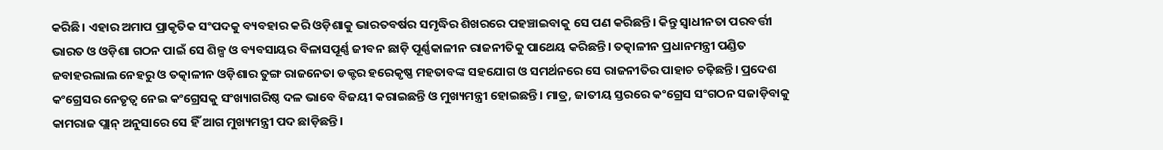କରିଛି। ଏହାର ଅମାପ ପ୍ରାକୃତିକ ସଂପଦକୁ ବ୍ୟବହାର କରି ଓଡ଼ିଶାକୁ ଭାରତବର୍ଷର ସମୃଦ୍ଧିର ଶିଖରରେ ପହଞ୍ଚାଇବାକୁ ସେ ପଣ କରିଛନ୍ତି। କିନ୍ତୁ ସ୍ୱାଧୀନତା ପରବର୍ତ୍ତୀ ଭାରତ ଓ ଓଡ଼ିଶା ଗଠନ ପାଇଁ ସେ ଶିଳ୍ପ ଓ ବ୍ୟବସାୟର ବିଳାସପୂର୍ଣ୍ଣ ଜୀବନ ଛାଡ଼ି ପୂର୍ଣ୍ଣକାଳୀନ ରାଜନୀତିକୁ ପାଥେୟ କରିଛନ୍ତି। ତତ୍କାଳୀନ ପ୍ରଧାନମନ୍ତ୍ରୀ ପଣ୍ଡିତ ଜବାହରଲାଲ ନେହରୁ ଓ ତତ୍କାଳୀନ ଓଡ଼ିଶାର ତୁଙ୍ଗ ରାଜନେତା ଡକ୍ଟର ହରେକୃଷ୍ଣ ମହତାବଙ୍କ ସହଯୋଗ ଓ ସମର୍ଥନରେ ସେ ରାଜନୀତିର ପାହାଚ ଚଢ଼ିଛନ୍ତି। ପ୍ରଦେଶ କଂଗ୍ରେସର ନେତୃତ୍ୱ ନେଇ କଂଗ୍ରେସକୁ ସଂଖ୍ୟାଗରିଷ୍ଠ ଦଳ ଭାବେ ବିଜୟୀ କରାଇଛନ୍ତି ଓ ମୁଖ୍ୟମନ୍ତ୍ରୀ ହୋଇଛନ୍ତି। ମାତ୍ର, ଜାତୀୟ ସ୍ତରରେ କଂଗ୍ରେସ ସଂଗଠନ ସଜାଡ଼ିବାକୁ କାମରାଜ ପ୍ଲାନ୍‌ ଅନୁସାରେ ସେ ହିଁ ଆଗ ମୁଖ୍ୟମନ୍ତ୍ରୀ ପଦ ଛାଡ଼ିଛନ୍ତି।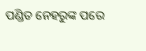ପଣ୍ଡିତ ନେହରୁଙ୍କ ପରେ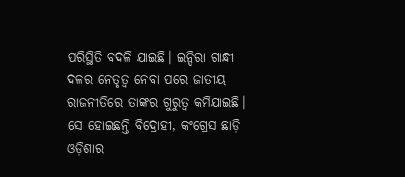ପରିସ୍ଥିତି ବଦଳି ଯାଇଛି। ଇନ୍ଦିରା ଗାନ୍ଧୀ ଦଳର ନେତୃତ୍ୱ ନେବା ପରେ ଜାତୀୟ ରାଜନୀତିରେ ତାଙ୍କର ଗୁରୁତ୍ୱ କମିଯାଇଛି। ସେ ହୋଇଛନ୍ତି ବିଦ୍ରୋହୀ, କଂଗ୍ରେସ ଛାଡ଼ି ଓଡ଼ିଶାର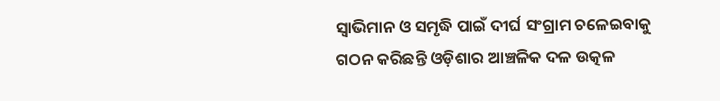ସ୍ୱାଭିମାନ ଓ ସମୃଦ୍ଧି ପାଇଁ ଦୀର୍ଘ ସଂଗ୍ରାମ ଚଳେଇବାକୁ ଗଠନ କରିଛନ୍ତି ଓଡ଼ିଶାର ଆଞ୍ଚଳିକ ଦଳ ଉତ୍କଳ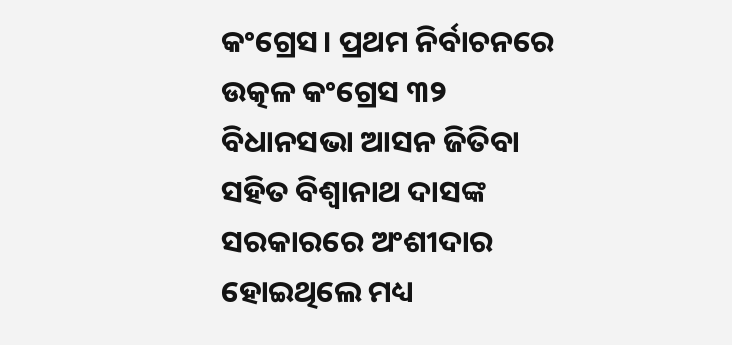କଂଗ୍ରେସ। ପ୍ରଥମ ନିର୍ବାଚନରେ ଉତ୍କଳ କଂଗ୍ରେସ ୩୨ ବିଧାନସଭା ଆସନ ଜିତିବା ସହିତ ବିଶ୍ୱାନାଥ ଦାସଙ୍କ ସରକାରରେ ଅଂଶୀଦାର ହୋଇଥିଲେ ମଧ୍ୟ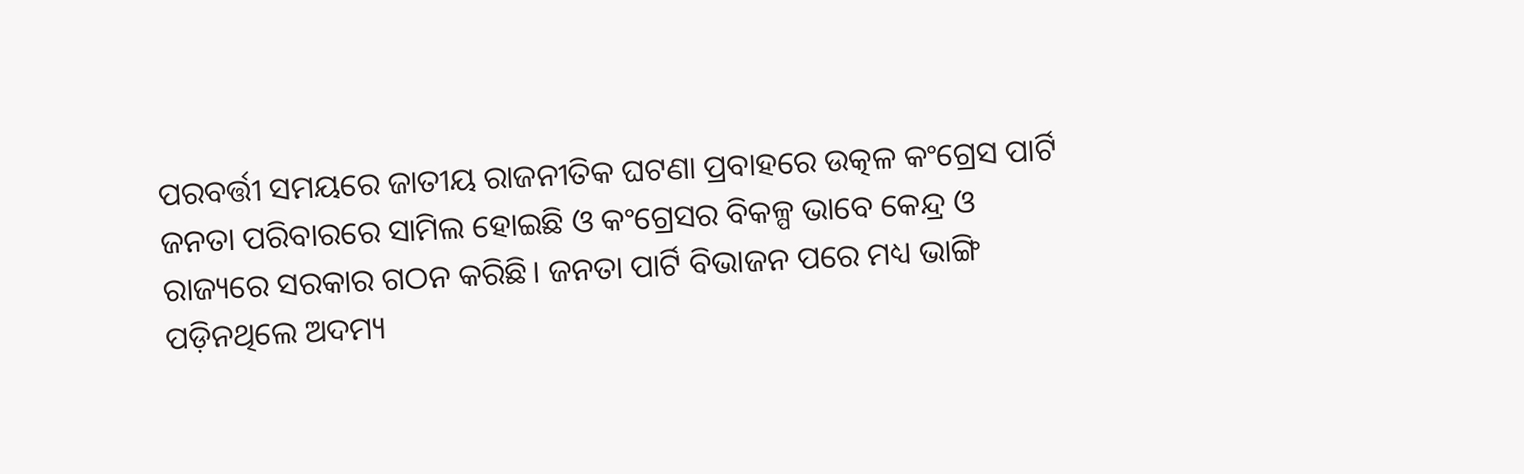ପରବର୍ତ୍ତୀ ସମୟରେ ଜାତୀୟ ରାଜନୀତିକ ଘଟଣା ପ୍ରବାହରେ ଉତ୍କଳ କଂଗ୍ରେସ ପାର୍ଟି ଜନତା ପରିବାରରେ ସାମିଲ ହୋଇଛି ଓ କଂଗ୍ରେସର ବିକଳ୍ପ ଭାବେ କେନ୍ଦ୍ର ଓ ରାଜ୍ୟରେ ସରକାର ଗଠନ କରିଛି। ଜନତା ପାର୍ଟି ବିଭାଜନ ପରେ ମଧ୍ୟ ଭାଙ୍ଗି ପଡ଼ିନଥିଲେ ଅଦମ୍ୟ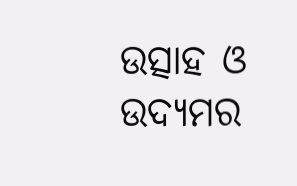ଉତ୍ସାହ ଓ ଉଦ୍ୟମର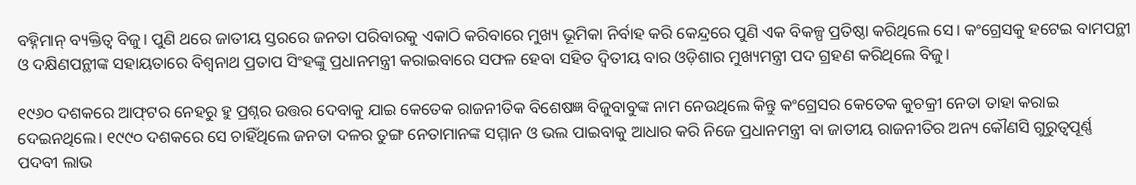ବହ୍ନିମାନ୍‌ ବ୍ୟକ୍ତିତ୍ୱ ବିଜୁ। ପୁଣି ଥରେ ଜାତୀୟ ସ୍ତରରେ ଜନତା ପରିବାରକୁ ଏକାଠି କରିବାରେ ମୁଖ୍ୟ ଭୂମିକା ନିର୍ବାହ କରି କେନ୍ଦ୍ରରେ ପୁଣି ଏକ ବିକଳ୍ପ ପ୍ରତିଷ୍ଠା କରିଥିଲେ ସେ। କଂଗ୍ରେସକୁ ହଟେଇ ବାମପନ୍ଥୀ ଓ ଦକ୍ଷିଣପନ୍ଥୀଙ୍କ ସହାୟତାରେ ବିଶ୍ୱନାଥ ପ୍ରତାପ ସିଂହଙ୍କୁ ପ୍ରଧାନମନ୍ତ୍ରୀ କରାଇବାରେ ସଫଳ ହେବା ସହିତ ଦ୍ୱିତୀୟ ବାର ଓଡ଼ିଶାର ମୁଖ୍ୟମନ୍ତ୍ରୀ ପଦ ଗ୍ରହଣ କରିଥିଲେ ବିଜୁ।

୧୯୬୦ ଦଶକରେ ଆଫ୍‌ଟର ନେହରୁ ହୁ ପ୍ରଶ୍ନର ଉତ୍ତର ଦେବାକୁ ଯାଇ କେତେକ ରାଜନୀତିକ ବିଶେଷଜ୍ଞ ବିଜୁବାବୁଙ୍କ ନାମ ନେଉଥିଲେ କିନ୍ତୁ କଂଗ୍ରେସର କେତେକ କୁଚକ୍ରୀ ନେତା ତାହା କରାଇ ଦେଇନଥିଲେ। ୧୯୯୦ ଦଶକରେ ସେ ଚାହିଁଥିଲେ ଜନତା ଦଳର ତୁଙ୍ଗ ନେତାମାନଙ୍କ ସମ୍ମାନ ଓ ଭଲ ପାଇବାକୁ ଆଧାର କରି ନିଜେ ପ୍ରଧାନମନ୍ତ୍ରୀ ବା ଜାତୀୟ ରାଜନୀତିର ଅନ୍ୟ କୌଣସି ଗୁରୁତ୍ୱପୂର୍ଣ୍ଣ ପଦବୀ ଲାଭ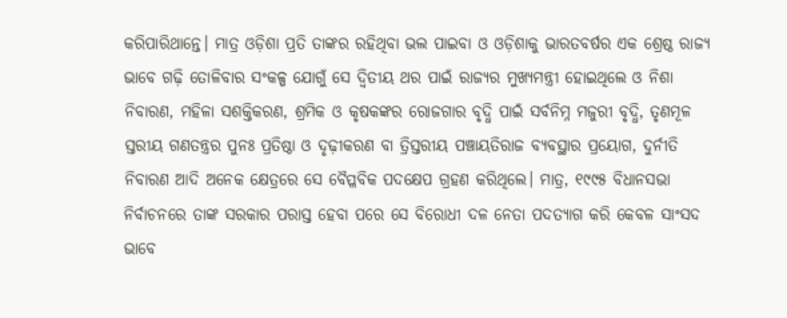କରିପାରିଥାନ୍ତେ। ମାତ୍ର ଓଡ଼ିଶା ପ୍ରତି ତାଙ୍କର ରହିଥିବା ଭଲ ପାଇବା ଓ ଓଡ଼ିଶାକୁ ଭାରତବର୍ଷର ଏକ ଶ୍ରେଷ୍ଠ ରାଜ୍ୟ ଭାବେ ଗଢ଼ି ତୋଳିବାର ସଂକଳ୍ପ ଯୋଗୁଁ ସେ ଦ୍ୱିତୀୟ ଥର ପାଇଁ ରାଜ୍ୟର ମୁଖ୍ୟମନ୍ତ୍ରୀ ହୋଇଥିଲେ ଓ ନିଶା ନିବାରଣ, ମହିଳା ସଶକ୍ତିକରଣ, ଶ୍ରମିକ ଓ କୃଷକଙ୍କର ରୋଜଗାର ବୃଦ୍ଧି ପାଇଁ ସର୍ବନିମ୍ନ ମଜୁରୀ ବୃଦ୍ଧି, ତୃଣମୂଳ ସ୍ତରୀୟ ଗଣତନ୍ତ୍ରର ପୁନଃ ପ୍ରତିଷ୍ଠା ଓ ଦୃଢ଼ୀକରଣ ବା ତ୍ରିସ୍ତରୀୟ ପଞ୍ଚାୟତିରାଜ ବ୍ୟବସ୍ଥାର ପ୍ରୟୋଗ, ଦୁର୍ନୀତି ନିବାରଣ ଆଦି ଅନେକ କ୍ଷେତ୍ରରେ ସେ ବୈପ୍ଳବିକ ପଦକ୍ଷେପ ଗ୍ରହଣ କରିଥିଲେ। ମାତ୍ର, ୧୯୯୫ ବିଧାନସଭା ନିର୍ବାଚନରେ ତାଙ୍କ ସରକାର ପରାସ୍ତ ହେବା ପରେ ସେ ବିରୋଧୀ ଦଳ ନେତା ପଦତ୍ୟାଗ କରି କେବଳ ସାଂସଦ ଭାବେ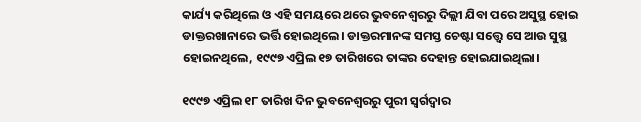କାର୍ଯ୍ୟ କରିଥିଲେ ଓ ଏହି ସମୟରେ ଥରେ ଭୁବନେଶ୍ୱରରୁ ଦିଲ୍ଲୀ ଯିବା ପରେ ଅସୁସ୍ଥ ହୋଇ ଡାକ୍ତରଖାନାରେ ଭର୍ତ୍ତି ହୋଇଥିଲେ। ଡାକ୍ତରମାନଙ୍କ ସମସ୍ତ ଚେଷ୍ଟା ସତ୍ତ୍ୱେ ସେ ଆଉ ସୁସ୍ଥ ହୋଇନଥିଲେ, ୧୯୯୭ ଏପ୍ରିଲ ୧୭ ତାରିଖରେ ତାଙ୍କର ଦେହାନ୍ତ ହୋଇଯାଇଥିଲା।

୧୯୯୭ ଏପ୍ରିଲ ୧୮ ତାରିଖ ଦିନ ଭୁବନେଶ୍ୱରରୁ ପୁରୀ ସ୍ୱର୍ଗଦ୍ୱାର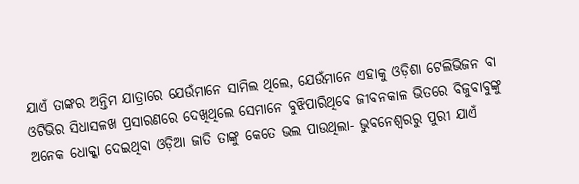ଯାଏଁ ତାଙ୍କର ଅନ୍ତିମ ଯାତ୍ରାରେ ଯେଉଁମାନେ ସାମିଲ ଥିଲେ, ଯେଉଁମାନେ ଏହାକୁ ଓଡ଼ିଶା ଟେଲିଭିଜନ ବା ଓଟିଭିର ସିଧାସଳଖ ପ୍ରସାରଣରେ ଦେଖିଥିଲେ ସେମାନେ ବୁଝିପାରିଥିବେ ଜୀବନକାଳ ଭିତରେ ବିଜୁବାବୁଙ୍କୁ ଅନେକ ଧୋକ୍କା ଦେଇଥିବା ଓଡ଼ିଆ ଜାତି ତାଙ୍କୁ କେତେ ଭଲ ପାଉଥିଲା- ଭୁବନେଶ୍ୱରରୁ ପୁରୀ ଯାଏଁ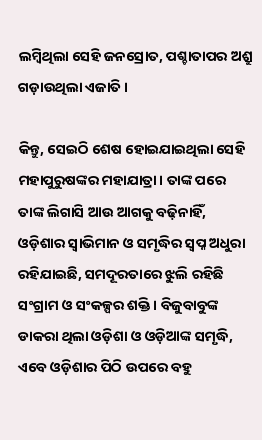ଲମ୍ବିଥିଲା ସେହି ଜନସ୍ରୋତ, ପଶ୍ଚାତାପର ଅଶ୍ରୁ ଗଡ଼ାଉଥିଲା ଏଜାତି।

କିନ୍ତୁ, ସେଇଠି ଶେଷ ହୋଇଯାଇଥିଲା ସେହି ମହାପୁରୁଷଙ୍କର ମହାଯାତ୍ରା। ତାଙ୍କ ପରେ ତାଙ୍କ ଲିଗାସି ଆଉ ଆଗକୁ ବଢ଼ିନାହିଁ, ଓଡ଼ିଶାର ସ୍ୱାଭିମାନ ଓ ସମୃଦ୍ଧିର ସ୍ୱପ୍ନ ଅଧୁରା ରହିଯାଇଛି, ସମଦୂରତାରେ ଝୁଲି ରହିଛି ସଂଗ୍ରାମ ଓ ସଂକଳ୍ପର ଶକ୍ତି। ବିଜୁବାବୁଙ୍କ ଡାକରା ଥିଲା ଓଡ଼ିଶା ଓ ଓଡ଼ିଆଙ୍କ ସମୃଦ୍ଧି, ଏବେ ଓଡ଼ିଶାର ପିଠି ଉପରେ ବହୁ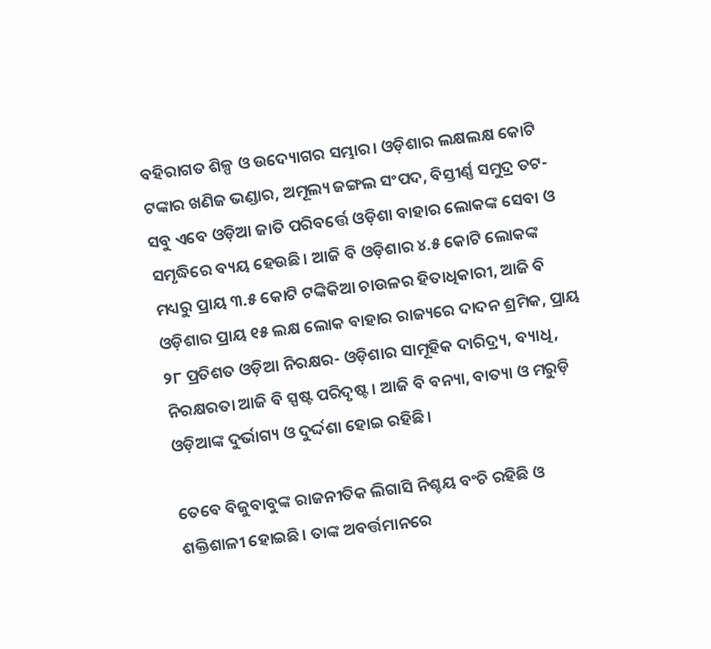ବହିରାଗତ ଶିଳ୍ପ ଓ ଉଦ୍ୟୋଗର ସମ୍ଭାର। ଓଡ଼ିଶାର ଲକ୍ଷଲକ୍ଷ କୋଟି ଟଙ୍କାର ଖଣିଜ ଭଣ୍ଡାର, ଅମୂଲ୍ୟ ଜଙ୍ଗଲ ସଂପଦ, ବିସ୍ତୀର୍ଣ୍ଣ ସମୁଦ୍ର ତଟ- ସବୁ ଏବେ ଓଡ଼ିଆ ଜାତି ପରିବର୍ତ୍ତେ ଓଡ଼ିଶା ବାହାର ଲୋକଙ୍କ ସେବା ଓ ସମୃଦ୍ଧିରେ ବ୍ୟୟ ହେଉଛି। ଆଜି ବି ଓଡ଼ିଶାର ୪.୫ କୋଟି ଲୋକଙ୍କ ମଧ୍ୟରୁ ପ୍ରାୟ ୩.୫ କୋଟି ଟଙ୍କିକିଆ ଚାଉଳର ହିତାଧିକାରୀ, ଆଜି ବି ଓଡ଼ିଶାର ପ୍ରାୟ ୧୫ ଲକ୍ଷ ଲୋକ ବାହାର ରାଜ୍ୟରେ ଦାଦନ ଶ୍ରମିକ, ପ୍ରାୟ ୨୮ ପ୍ରତିଶତ ଓଡ଼ିଆ ନିରକ୍ଷର- ଓଡ଼ିଶାର ସାମୂହିକ ଦାରିଦ୍ର୍ୟ, ବ୍ୟାଧି, ନିରକ୍ଷରତା ଆଜି ବି ସ୍ପଷ୍ଟ ପରିଦୃଷ୍ଟ। ଆଜି ବି ବନ୍ୟା, ବାତ୍ୟା ଓ ମରୁଡ଼ି ଓଡ଼ିଆଙ୍କ ଦୁର୍ଭାଗ୍ୟ ଓ ଦୁର୍ଦ୍ଦଶା ହୋଇ ରହିଛି।

ତେବେ ବିଜୁବାବୁଙ୍କ ରାଜନୀତିକ ଲିଗାସି ନିଶ୍ଚୟ ବଂଚି ରହିଛି ଓ ଶକ୍ତିଶାଳୀ ହୋଇଛି। ତାଙ୍କ ଅବର୍ତ୍ତମାନରେ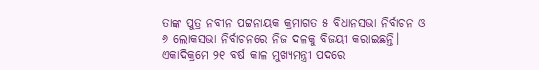ତାଙ୍କ ପୁତ୍ର ନବୀନ ପଟ୍ଟନାୟକ କ୍ରମାଗତ ୫ ବିଧାନସଭା ନିର୍ବାଚନ ଓ ୬ ଲୋକସଭା ନିର୍ବାଚନରେ ନିଜ ଦଳକୁ ବିଜୟୀ କରାଇଛନ୍ତି। ଏକାଦିକ୍ରମେ ୨୧ ବର୍ଷ କାଳ ମୁଖ୍ୟମନ୍ତ୍ରୀ ପଦରେ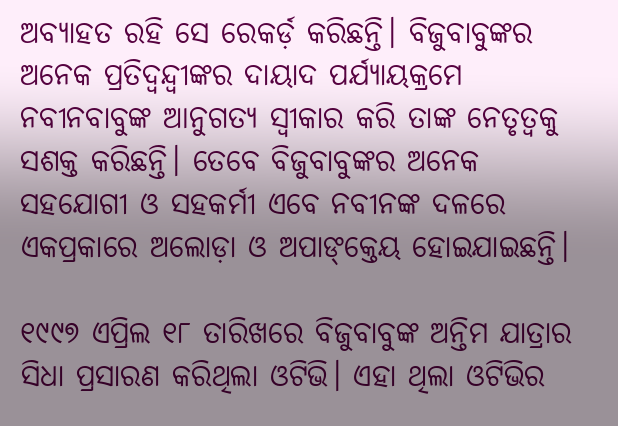ଅବ୍ୟାହତ ରହି ସେ ରେକର୍ଡ଼ କରିଛନ୍ତି। ବିଜୁବାବୁଙ୍କର ଅନେକ ପ୍ରତିଦ୍ୱନ୍ଦ୍ୱୀଙ୍କର ଦାୟାଦ ପର୍ଯ୍ୟାୟକ୍ରମେ ନବୀନବାବୁଙ୍କ ଆନୁଗତ୍ୟ ସ୍ୱୀକାର କରି ତାଙ୍କ ନେତୃତ୍ୱକୁ ସଶକ୍ତ କରିଛନ୍ତି। ତେବେ ବିଜୁବାବୁଙ୍କର ଅନେକ ସହଯୋଗୀ ଓ ସହକର୍ମୀ ଏବେ ନବୀନଙ୍କ ଦଳରେ ଏକପ୍ରକାରେ ଅଲୋଡ଼ା ଓ ଅପାଙ୍‌କ୍ତେୟ ହୋଇଯାଇଛନ୍ତି।

୧୯୯୭ ଏପ୍ରିଲ ୧୮ ତାରିଖରେ ବିଜୁବାବୁଙ୍କ ଅନ୍ତିମ ଯାତ୍ରାର ସିଧା ପ୍ରସାରଣ କରିଥିଲା ଓଟିଭି। ଏହା ଥିଲା ଓଟିଭିର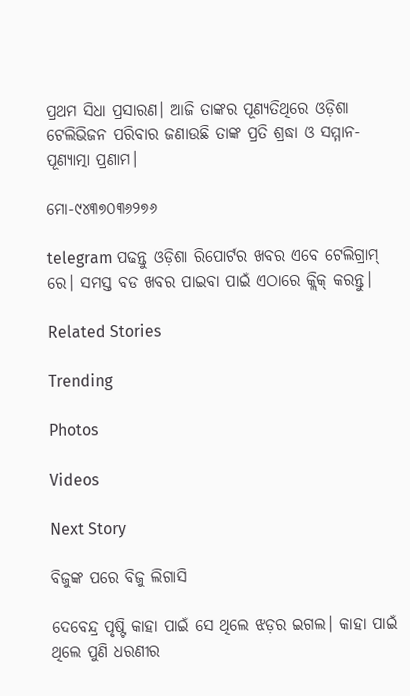ପ୍ରଥମ ସିଧା ପ୍ରସାରଣ। ଆଜି ତାଙ୍କର ପୂଣ୍ୟତିଥିରେ ଓଡ଼ିଶା ଟେଲିଭିଜନ ପରିବାର ଜଣାଉଛି ତାଙ୍କ ପ୍ରତି ଶ୍ରଦ୍ଧା ଓ ସମ୍ମାନ- ପୂଣ୍ୟାତ୍ମା ପ୍ରଣାମ।

ମୋ-୯୪୩୭୦୩୬୨୭୬

telegram ପଢନ୍ତୁ ଓଡ଼ିଶା ରିପୋର୍ଟର ଖବର ଏବେ ଟେଲିଗ୍ରାମ୍ ରେ। ସମସ୍ତ ବଡ ଖବର ପାଇବା ପାଇଁ ଏଠାରେ କ୍ଲିକ୍ କରନ୍ତୁ।

Related Stories

Trending

Photos

Videos

Next Story

ବିଜୁଙ୍କ ପରେ ବିଜୁ ଲିଗାସି

ଦେବେନ୍ଦ୍ର ପୃଷ୍ଟି କାହା ପାଇଁ ସେ ଥିଲେ ଝଡ଼ର ଇଗଲ। କାହା ପାଇଁ ଥିଲେ ପୁଣି ଧରଣୀର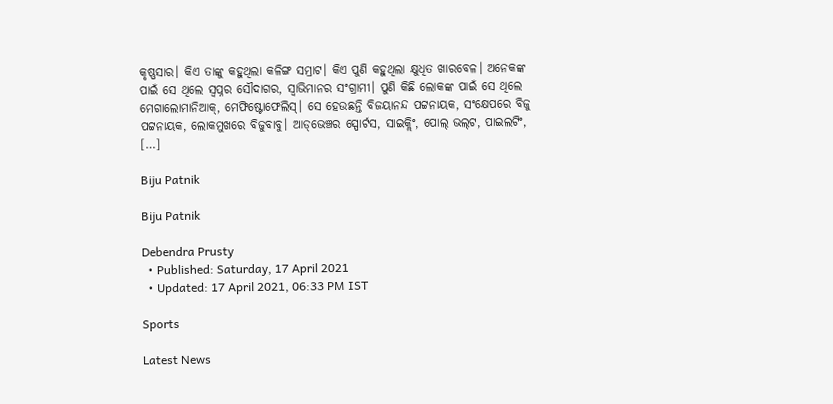କୃଷ୍ଣସାର। କିଏ ତାଙ୍କୁ କହୁଥିଲା କଳିଙ୍ଗ ସମ୍ରାଟ। କିଏ ପୁଣି କହୁଥିଲା କ୍ଷୁଧିତ ଖାରବେଳ। ଅନେକଙ୍କ ପାଇଁ ସେ ଥିଲେ ସ୍ୱପ୍ନର ସୌଦାଗର, ସ୍ୱାଭିମାନର ସଂଗ୍ରାମୀ। ପୁଣି କିଛି ଲୋକଙ୍କ ପାଇଁ ସେ ଥିଲେ ମେଗାଲୋମାନିଆକ୍‌, ମେଫିଷ୍ଟୋଫେଲିସ୍‌। ସେ ହେଉଛନ୍ତି ବିଜୟାନନ୍ଦ ପଟ୍ଟନାୟକ, ସଂକ୍ଷେପରେ ବିଜୁ ପଟ୍ଟନାୟକ, ଲୋକମୁଖରେ ବିଜୁବାବୁ। ଆଡ୍‌ଭେଞ୍ଚର ସ୍ପୋର୍ଟସ, ସାଇକ୍ଲିଂ, ପୋଲ୍‌ ଭଲ୍‌ଟ, ପାଇଲଟିଂ, […]

Biju Patnik

Biju Patnik

Debendra Prusty
  • Published: Saturday, 17 April 2021
  • Updated: 17 April 2021, 06:33 PM IST

Sports

Latest News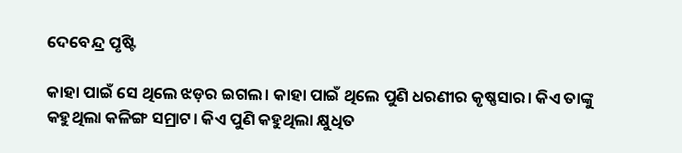ଦେବେନ୍ଦ୍ର ପୃଷ୍ଟି

କାହା ପାଇଁ ସେ ଥିଲେ ଝଡ଼ର ଇଗଲ। କାହା ପାଇଁ ଥିଲେ ପୁଣି ଧରଣୀର କୃଷ୍ଣସାର। କିଏ ତାଙ୍କୁ କହୁଥିଲା କଳିଙ୍ଗ ସମ୍ରାଟ। କିଏ ପୁଣି କହୁଥିଲା କ୍ଷୁଧିତ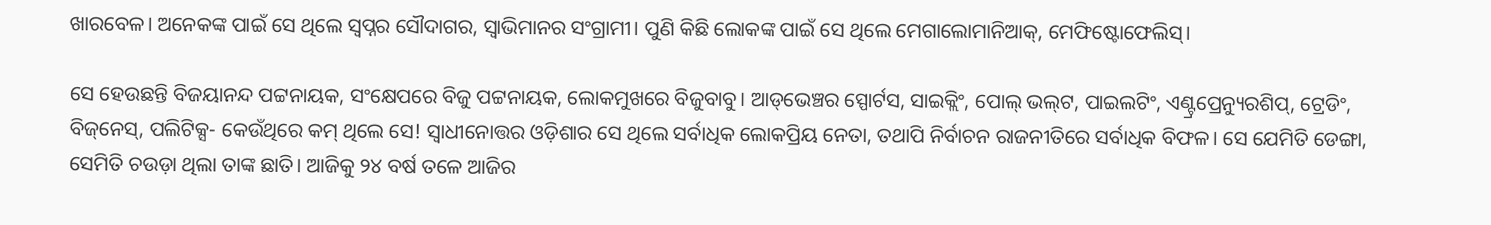ଖାରବେଳ। ଅନେକଙ୍କ ପାଇଁ ସେ ଥିଲେ ସ୍ୱପ୍ନର ସୌଦାଗର, ସ୍ୱାଭିମାନର ସଂଗ୍ରାମୀ। ପୁଣି କିଛି ଲୋକଙ୍କ ପାଇଁ ସେ ଥିଲେ ମେଗାଲୋମାନିଆକ୍‌, ମେଫିଷ୍ଟୋଫେଲିସ୍‌।

ସେ ହେଉଛନ୍ତି ବିଜୟାନନ୍ଦ ପଟ୍ଟନାୟକ, ସଂକ୍ଷେପରେ ବିଜୁ ପଟ୍ଟନାୟକ, ଲୋକମୁଖରେ ବିଜୁବାବୁ। ଆଡ୍‌ଭେଞ୍ଚର ସ୍ପୋର୍ଟସ, ସାଇକ୍ଲିଂ, ପୋଲ୍‌ ଭଲ୍‌ଟ, ପାଇଲଟିଂ, ଏଣ୍ଟ୍ରପ୍ରେନ୍ୟୁରଶିପ୍‌, ଟ୍ରେଡିଂ, ବିଜ୍‌ନେସ୍‌, ପଲିଟିକ୍ସ- କେଉଁଥିରେ କମ୍‌ ଥିଲେ ସେ! ସ୍ୱାଧୀନୋତ୍ତର ଓଡ଼ିଶାର ସେ ଥିଲେ ସର୍ବାଧିକ ଲୋକପ୍ରିୟ ନେତା, ତଥାପି ନିର୍ବାଚନ ରାଜନୀତିରେ ସର୍ବାଧିକ ବିଫଳ। ସେ ଯେମିତି ଡେଙ୍ଗା, ସେମିତି ଚଉଡ଼ା ଥିଲା ତାଙ୍କ ଛାତି। ଆଜିକୁ ୨୪ ବର୍ଷ ତଳେ ଆଜିର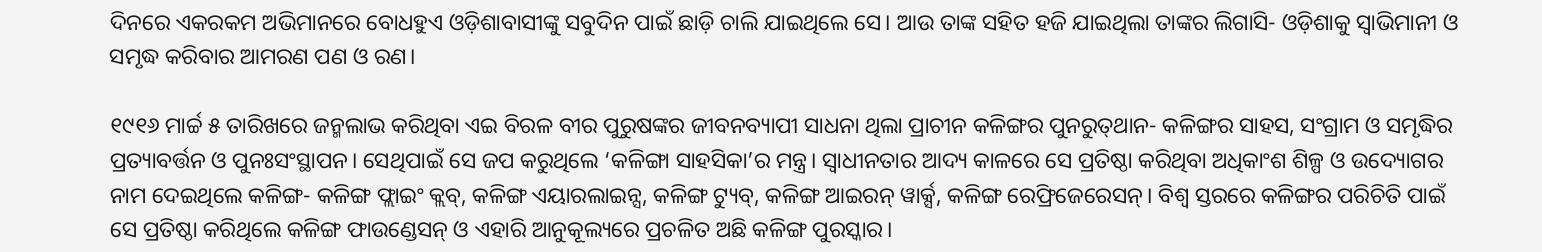ଦିନରେ ଏକରକମ ଅଭିମାନରେ ବୋଧହୁଏ ଓଡ଼ିଶାବାସୀଙ୍କୁ ସବୁଦିନ ପାଇଁ ଛାଡ଼ି ଚାଲି ଯାଇଥିଲେ ସେ। ଆଉ ତାଙ୍କ ସହିତ ହଜି ଯାଇଥିଲା ତାଙ୍କର ଲିଗାସି- ଓଡ଼ିଶାକୁ ସ୍ୱାଭିମାନୀ ଓ ସମୃଦ୍ଧ କରିବାର ଆମରଣ ପଣ ଓ ରଣ।

୧୯୧୬ ମାର୍ଚ୍ଚ ୫ ତାରିଖରେ ଜନ୍ମଲାଭ କରିଥିବା ଏଇ ବିରଳ ବୀର ପୁରୁଷଙ୍କର ଜୀବନବ୍ୟାପୀ ସାଧନା ଥିଲା ପ୍ରାଚୀନ କଳିଙ୍ଗର ପୁନରୁତ୍‌ଥାନ- କଳିଙ୍ଗର ସାହସ, ସଂଗ୍ରାମ ଓ ସମୃଦ୍ଧିର ପ୍ରତ୍ୟାବର୍ତ୍ତନ ଓ ପୁନଃସଂସ୍ଥାପନ। ସେଥିପାଇଁ ସେ ଜପ କରୁଥିଲେ ‘କଳିଙ୍ଗା ସାହସିକା’ର ମନ୍ତ୍ର। ସ୍ୱାଧୀନତାର ଆଦ୍ୟ କାଳରେ ସେ ପ୍ରତିଷ୍ଠା କରିଥିବା ଅଧିକାଂଶ ଶିଳ୍ପ ଓ ଉଦ୍ୟୋଗର ନାମ ଦେଇଥିଲେ କଳିଙ୍ଗ- କଳିଙ୍ଗ ଫ୍ଲାଇଂ କ୍ଲବ୍‌, କଳିଙ୍ଗ ଏୟାରଲାଇନ୍ସ, କଳିଙ୍ଗ ଟ୍ୟୁବ୍‌, କଳିଙ୍ଗ ଆଇରନ୍‌ ୱାର୍କ୍ସ, କଳିଙ୍ଗ ରେଫ୍ରିଜେରେସନ୍‌। ବିଶ୍ୱ ସ୍ତରରେ କଳିଙ୍ଗର ପରିଚିତି ପାଇଁ ସେ ପ୍ରତିଷ୍ଠା କରିଥିଲେ କଳିଙ୍ଗ ଫାଉଣ୍ଡେସନ୍‌ ଓ ଏହାରି ଆନୁକୂଲ୍ୟରେ ପ୍ରଚଳିତ ଅଛି କଳିଙ୍ଗ ପୁରସ୍କାର।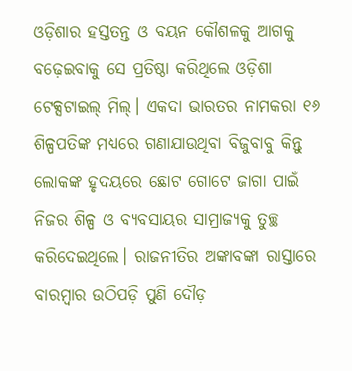ଓଡ଼ିଶାର ହସ୍ତତନ୍ତ ଓ ବୟନ କୌଶଳକୁ ଆଗକୁ ବଢ଼େଇବାକୁ ସେ ପ୍ରତିଷ୍ଠା କରିଥିଲେ ଓଡ଼ିଶା ଟେକ୍ସଟାଇଲ୍ ମିଲ୍‌। ଏକଦା ଭାରତର ନାମକରା ୧୬ ଶିଳ୍ପପତିଙ୍କ ମଧ୍ୟରେ ଗଣାଯାଉଥିବା ବିଜୁବାବୁ କିନ୍ତୁ ଲୋକଙ୍କ ହୃଦୟରେ ଛୋଟ ଗୋଟେ ଜାଗା ପାଇଁ ନିଜର ଶିଳ୍ପ ଓ ବ୍ୟବସାୟର ସାମ୍ରାଜ୍ୟକୁ ତୁଚ୍ଛ କରିଦେଇଥିଲେ। ରାଜନୀତିର ଅଙ୍କାବଙ୍କା ରାସ୍ତାରେ ବାରମ୍ବାର ଉଠିପଡ଼ି ପୁଣି ଦୌଡ଼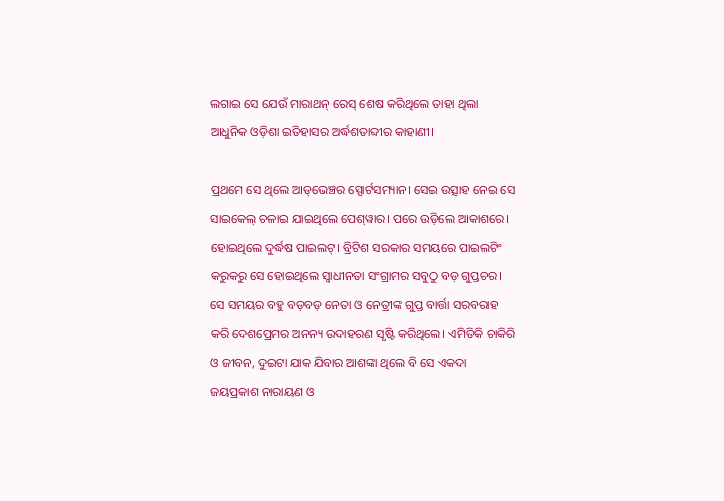ଲଗାଇ ସେ ଯେଉଁ ମାରାଥନ୍‌ ରେସ୍‌ ଶେଷ କରିଥିଲେ ତାହା ଥିଲା ଆଧୁନିକ ଓଡ଼ିଶା ଇତିହାସର ଅର୍ଦ୍ଧଶତାବ୍ଦୀର କାହାଣୀ।

ପ୍ରଥମେ ସେ ଥିଲେ ଆଡ୍‌ଭେଞ୍ଚର ସ୍ପୋର୍ଟସମ୍ୟାନ। ସେଇ ଉତ୍ସାହ ନେଇ ସେ ସାଇକେଲ୍‌ ଚଳାଇ ଯାଇଥିଲେ ପେଶ୍‌ୱାର। ପରେ ଉଡ଼ିଲେ ଆକାଶରେ। ହୋଇଥିଲେ ଦୁର୍ଦ୍ଧଷ ପାଇଲଟ୍‌। ବ୍ରିଟିଶ ସରକାର ସମୟରେ ପାଇଲଟିଂ କରୁକରୁ ସେ ହୋଇଥିଲେ ସ୍ୱାଧୀନତା ସଂଗ୍ରାମର ସବୁଠୁ ବଡ଼ ଗୁପ୍ତଚର। ସେ ସମୟର ବହୁ ବଡ଼ବଡ଼ ନେତା ଓ ନେତ୍ରୀଙ୍କ ଗୁପ୍ତ ବାର୍ତ୍ତା ସରବରାହ କରି ଦେଶପ୍ରେମର ଅନନ୍ୟ ଉଦାହରଣ ସୃଷ୍ଟି କରିଥିଲେ। ଏମିତିକି ଚାକିରି ଓ ଜୀବନ, ଦୁଇଟା ଯାକ ଯିବାର ଆଶଙ୍କା ଥିଲେ ବି ସେ ଏକଦା ଜୟପ୍ରକାଶ ନାରାୟଣ ଓ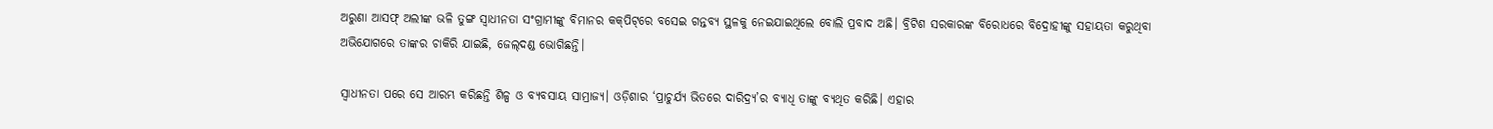ଅରୁଣା ଆସଫ୍‌ ଅଲୀଙ୍କ ଭଳି ତୁଙ୍ଗ ସ୍ୱାଧୀନତା ସଂଗ୍ରାମୀଙ୍କୁ ବିମାନର କକ୍‌ପିଟ୍‌ରେ ବସେଇ ଗନ୍ତବ୍ୟ ସ୍ଥଳକୁ ନେଇଯାଇଥିଲେ ବୋଲି ପ୍ରବାଦ ଅଛି। ବ୍ରିଟିଶ ସରକାରଙ୍କ ବିରୋଧରେ ବିଦ୍ରୋହୀଙ୍କୁ ସହାୟତା କରୁଥିବା ଅଭିଯୋଗରେ ତାଙ୍କର ଚାକିରି ଯାଇଛି, ଜେଲ୍‌ଦଣ୍ଡ ଭୋଗିଛନ୍ତି।

ସ୍ୱାଧୀନତା ପରେ ସେ ଆରମ୍ଭ କରିଛନ୍ତି ଶିଳ୍ପ ଓ ବ୍ୟବସାୟ ସାମ୍ରାଜ୍ୟ। ଓଡ଼ିଶାର ‘ପ୍ରାଚୁର୍ଯ୍ୟ ଭିତରେ ଦାରିଦ୍ର୍ୟ’ର ବ୍ୟାଧି ତାଙ୍କୁ ବ୍ୟଥିତ କରିଛି। ଏହାର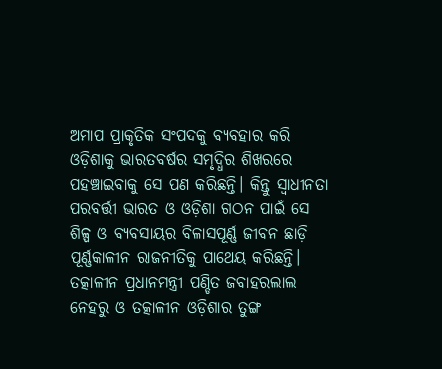ଅମାପ ପ୍ରାକୃତିକ ସଂପଦକୁ ବ୍ୟବହାର କରି ଓଡ଼ିଶାକୁ ଭାରତବର୍ଷର ସମୃଦ୍ଧିର ଶିଖରରେ ପହଞ୍ଚାଇବାକୁ ସେ ପଣ କରିଛନ୍ତି। କିନ୍ତୁ ସ୍ୱାଧୀନତା ପରବର୍ତ୍ତୀ ଭାରତ ଓ ଓଡ଼ିଶା ଗଠନ ପାଇଁ ସେ ଶିଳ୍ପ ଓ ବ୍ୟବସାୟର ବିଳାସପୂର୍ଣ୍ଣ ଜୀବନ ଛାଡ଼ି ପୂର୍ଣ୍ଣକାଳୀନ ରାଜନୀତିକୁ ପାଥେୟ କରିଛନ୍ତି। ତତ୍କାଳୀନ ପ୍ରଧାନମନ୍ତ୍ରୀ ପଣ୍ଡିତ ଜବାହରଲାଲ ନେହରୁ ଓ ତତ୍କାଳୀନ ଓଡ଼ିଶାର ତୁଙ୍ଗ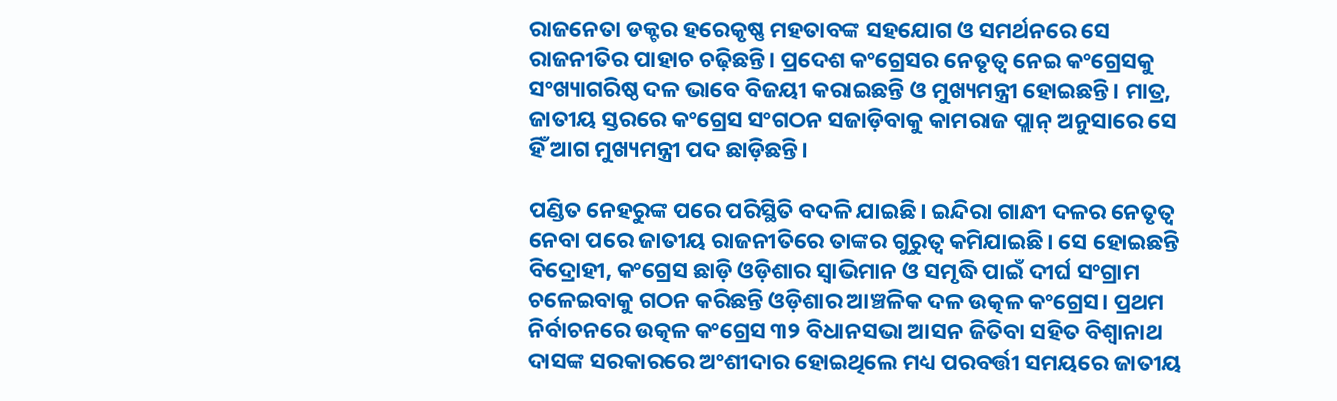ରାଜନେତା ଡକ୍ଟର ହରେକୃଷ୍ଣ ମହତାବଙ୍କ ସହଯୋଗ ଓ ସମର୍ଥନରେ ସେ ରାଜନୀତିର ପାହାଚ ଚଢ଼ିଛନ୍ତି। ପ୍ରଦେଶ କଂଗ୍ରେସର ନେତୃତ୍ୱ ନେଇ କଂଗ୍ରେସକୁ ସଂଖ୍ୟାଗରିଷ୍ଠ ଦଳ ଭାବେ ବିଜୟୀ କରାଇଛନ୍ତି ଓ ମୁଖ୍ୟମନ୍ତ୍ରୀ ହୋଇଛନ୍ତି। ମାତ୍ର, ଜାତୀୟ ସ୍ତରରେ କଂଗ୍ରେସ ସଂଗଠନ ସଜାଡ଼ିବାକୁ କାମରାଜ ପ୍ଲାନ୍‌ ଅନୁସାରେ ସେ ହିଁ ଆଗ ମୁଖ୍ୟମନ୍ତ୍ରୀ ପଦ ଛାଡ଼ିଛନ୍ତି।

ପଣ୍ଡିତ ନେହରୁଙ୍କ ପରେ ପରିସ୍ଥିତି ବଦଳି ଯାଇଛି। ଇନ୍ଦିରା ଗାନ୍ଧୀ ଦଳର ନେତୃତ୍ୱ ନେବା ପରେ ଜାତୀୟ ରାଜନୀତିରେ ତାଙ୍କର ଗୁରୁତ୍ୱ କମିଯାଇଛି। ସେ ହୋଇଛନ୍ତି ବିଦ୍ରୋହୀ, କଂଗ୍ରେସ ଛାଡ଼ି ଓଡ଼ିଶାର ସ୍ୱାଭିମାନ ଓ ସମୃଦ୍ଧି ପାଇଁ ଦୀର୍ଘ ସଂଗ୍ରାମ ଚଳେଇବାକୁ ଗଠନ କରିଛନ୍ତି ଓଡ଼ିଶାର ଆଞ୍ଚଳିକ ଦଳ ଉତ୍କଳ କଂଗ୍ରେସ। ପ୍ରଥମ ନିର୍ବାଚନରେ ଉତ୍କଳ କଂଗ୍ରେସ ୩୨ ବିଧାନସଭା ଆସନ ଜିତିବା ସହିତ ବିଶ୍ୱାନାଥ ଦାସଙ୍କ ସରକାରରେ ଅଂଶୀଦାର ହୋଇଥିଲେ ମଧ୍ୟ ପରବର୍ତ୍ତୀ ସମୟରେ ଜାତୀୟ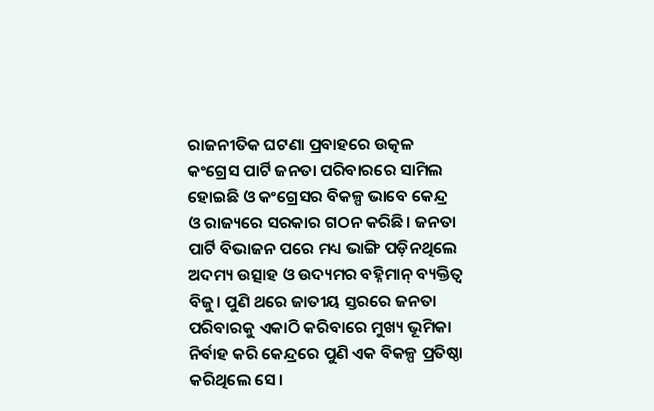ରାଜନୀତିକ ଘଟଣା ପ୍ରବାହରେ ଉତ୍କଳ କଂଗ୍ରେସ ପାର୍ଟି ଜନତା ପରିବାରରେ ସାମିଲ ହୋଇଛି ଓ କଂଗ୍ରେସର ବିକଳ୍ପ ଭାବେ କେନ୍ଦ୍ର ଓ ରାଜ୍ୟରେ ସରକାର ଗଠନ କରିଛି। ଜନତା ପାର୍ଟି ବିଭାଜନ ପରେ ମଧ୍ୟ ଭାଙ୍ଗି ପଡ଼ିନଥିଲେ ଅଦମ୍ୟ ଉତ୍ସାହ ଓ ଉଦ୍ୟମର ବହ୍ନିମାନ୍‌ ବ୍ୟକ୍ତିତ୍ୱ ବିଜୁ। ପୁଣି ଥରେ ଜାତୀୟ ସ୍ତରରେ ଜନତା ପରିବାରକୁ ଏକାଠି କରିବାରେ ମୁଖ୍ୟ ଭୂମିକା ନିର୍ବାହ କରି କେନ୍ଦ୍ରରେ ପୁଣି ଏକ ବିକଳ୍ପ ପ୍ରତିଷ୍ଠା କରିଥିଲେ ସେ।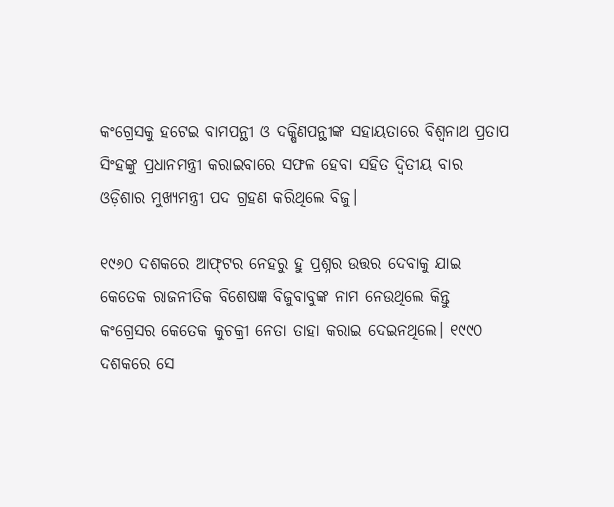କଂଗ୍ରେସକୁ ହଟେଇ ବାମପନ୍ଥୀ ଓ ଦକ୍ଷିଣପନ୍ଥୀଙ୍କ ସହାୟତାରେ ବିଶ୍ୱନାଥ ପ୍ରତାପ ସିଂହଙ୍କୁ ପ୍ରଧାନମନ୍ତ୍ରୀ କରାଇବାରେ ସଫଳ ହେବା ସହିତ ଦ୍ୱିତୀୟ ବାର ଓଡ଼ିଶାର ମୁଖ୍ୟମନ୍ତ୍ରୀ ପଦ ଗ୍ରହଣ କରିଥିଲେ ବିଜୁ।

୧୯୬୦ ଦଶକରେ ଆଫ୍‌ଟର ନେହରୁ ହୁ ପ୍ରଶ୍ନର ଉତ୍ତର ଦେବାକୁ ଯାଇ କେତେକ ରାଜନୀତିକ ବିଶେଷଜ୍ଞ ବିଜୁବାବୁଙ୍କ ନାମ ନେଉଥିଲେ କିନ୍ତୁ କଂଗ୍ରେସର କେତେକ କୁଚକ୍ରୀ ନେତା ତାହା କରାଇ ଦେଇନଥିଲେ। ୧୯୯୦ ଦଶକରେ ସେ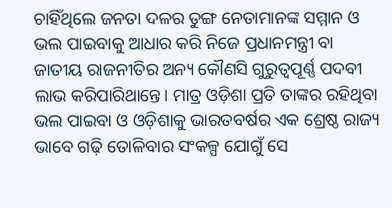ଚାହିଁଥିଲେ ଜନତା ଦଳର ତୁଙ୍ଗ ନେତାମାନଙ୍କ ସମ୍ମାନ ଓ ଭଲ ପାଇବାକୁ ଆଧାର କରି ନିଜେ ପ୍ରଧାନମନ୍ତ୍ରୀ ବା ଜାତୀୟ ରାଜନୀତିର ଅନ୍ୟ କୌଣସି ଗୁରୁତ୍ୱପୂର୍ଣ୍ଣ ପଦବୀ ଲାଭ କରିପାରିଥାନ୍ତେ। ମାତ୍ର ଓଡ଼ିଶା ପ୍ରତି ତାଙ୍କର ରହିଥିବା ଭଲ ପାଇବା ଓ ଓଡ଼ିଶାକୁ ଭାରତବର୍ଷର ଏକ ଶ୍ରେଷ୍ଠ ରାଜ୍ୟ ଭାବେ ଗଢ଼ି ତୋଳିବାର ସଂକଳ୍ପ ଯୋଗୁଁ ସେ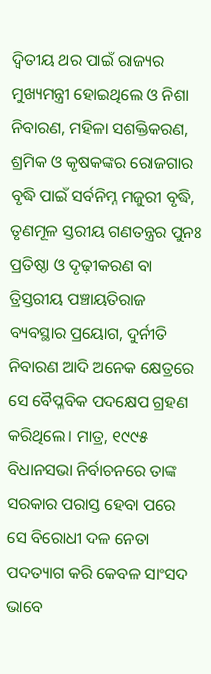ଦ୍ୱିତୀୟ ଥର ପାଇଁ ରାଜ୍ୟର ମୁଖ୍ୟମନ୍ତ୍ରୀ ହୋଇଥିଲେ ଓ ନିଶା ନିବାରଣ, ମହିଳା ସଶକ୍ତିକରଣ, ଶ୍ରମିକ ଓ କୃଷକଙ୍କର ରୋଜଗାର ବୃଦ୍ଧି ପାଇଁ ସର୍ବନିମ୍ନ ମଜୁରୀ ବୃଦ୍ଧି, ତୃଣମୂଳ ସ୍ତରୀୟ ଗଣତନ୍ତ୍ରର ପୁନଃ ପ୍ରତିଷ୍ଠା ଓ ଦୃଢ଼ୀକରଣ ବା ତ୍ରିସ୍ତରୀୟ ପଞ୍ଚାୟତିରାଜ ବ୍ୟବସ୍ଥାର ପ୍ରୟୋଗ, ଦୁର୍ନୀତି ନିବାରଣ ଆଦି ଅନେକ କ୍ଷେତ୍ରରେ ସେ ବୈପ୍ଳବିକ ପଦକ୍ଷେପ ଗ୍ରହଣ କରିଥିଲେ। ମାତ୍ର, ୧୯୯୫ ବିଧାନସଭା ନିର୍ବାଚନରେ ତାଙ୍କ ସରକାର ପରାସ୍ତ ହେବା ପରେ ସେ ବିରୋଧୀ ଦଳ ନେତା ପଦତ୍ୟାଗ କରି କେବଳ ସାଂସଦ ଭାବେ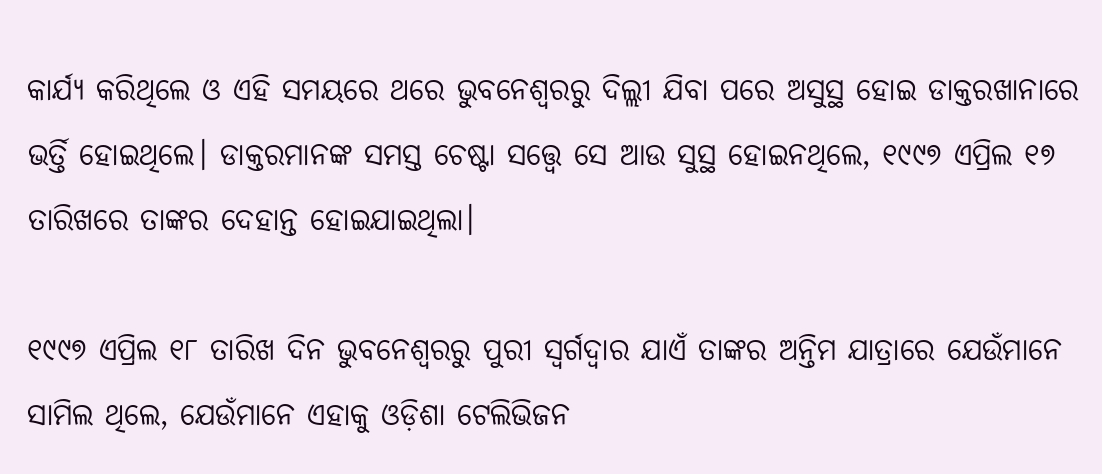କାର୍ଯ୍ୟ କରିଥିଲେ ଓ ଏହି ସମୟରେ ଥରେ ଭୁବନେଶ୍ୱରରୁ ଦିଲ୍ଲୀ ଯିବା ପରେ ଅସୁସ୍ଥ ହୋଇ ଡାକ୍ତରଖାନାରେ ଭର୍ତ୍ତି ହୋଇଥିଲେ। ଡାକ୍ତରମାନଙ୍କ ସମସ୍ତ ଚେଷ୍ଟା ସତ୍ତ୍ୱେ ସେ ଆଉ ସୁସ୍ଥ ହୋଇନଥିଲେ, ୧୯୯୭ ଏପ୍ରିଲ ୧୭ ତାରିଖରେ ତାଙ୍କର ଦେହାନ୍ତ ହୋଇଯାଇଥିଲା।

୧୯୯୭ ଏପ୍ରିଲ ୧୮ ତାରିଖ ଦିନ ଭୁବନେଶ୍ୱରରୁ ପୁରୀ ସ୍ୱର୍ଗଦ୍ୱାର ଯାଏଁ ତାଙ୍କର ଅନ୍ତିମ ଯାତ୍ରାରେ ଯେଉଁମାନେ ସାମିଲ ଥିଲେ, ଯେଉଁମାନେ ଏହାକୁ ଓଡ଼ିଶା ଟେଲିଭିଜନ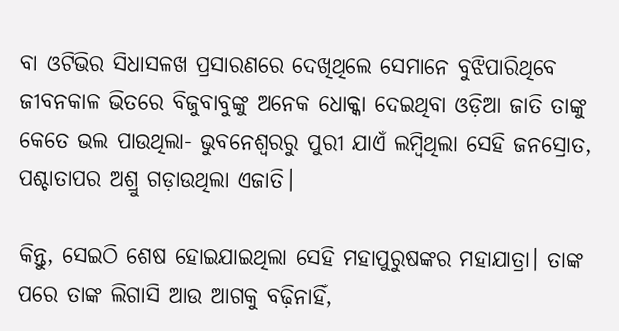ବା ଓଟିଭିର ସିଧାସଳଖ ପ୍ରସାରଣରେ ଦେଖିଥିଲେ ସେମାନେ ବୁଝିପାରିଥିବେ ଜୀବନକାଳ ଭିତରେ ବିଜୁବାବୁଙ୍କୁ ଅନେକ ଧୋକ୍କା ଦେଇଥିବା ଓଡ଼ିଆ ଜାତି ତାଙ୍କୁ କେତେ ଭଲ ପାଉଥିଲା- ଭୁବନେଶ୍ୱରରୁ ପୁରୀ ଯାଏଁ ଲମ୍ବିଥିଲା ସେହି ଜନସ୍ରୋତ, ପଶ୍ଚାତାପର ଅଶ୍ରୁ ଗଡ଼ାଉଥିଲା ଏଜାତି।

କିନ୍ତୁ, ସେଇଠି ଶେଷ ହୋଇଯାଇଥିଲା ସେହି ମହାପୁରୁଷଙ୍କର ମହାଯାତ୍ରା। ତାଙ୍କ ପରେ ତାଙ୍କ ଲିଗାସି ଆଉ ଆଗକୁ ବଢ଼ିନାହିଁ,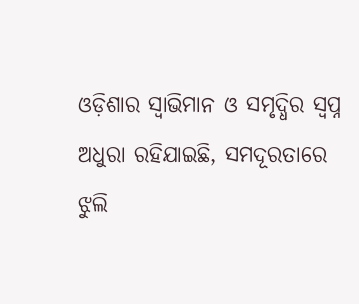ଓଡ଼ିଶାର ସ୍ୱାଭିମାନ ଓ ସମୃଦ୍ଧିର ସ୍ୱପ୍ନ ଅଧୁରା ରହିଯାଇଛି, ସମଦୂରତାରେ ଝୁଲି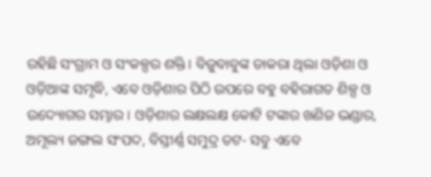ରହିଛି ସଂଗ୍ରାମ ଓ ସଂକଳ୍ପର ଶକ୍ତି। ବିଜୁବାବୁଙ୍କ ଡାକରା ଥିଲା ଓଡ଼ିଶା ଓ ଓଡ଼ିଆଙ୍କ ସମୃଦ୍ଧି, ଏବେ ଓଡ଼ିଶାର ପିଠି ଉପରେ ବହୁ ବହିରାଗତ ଶିଳ୍ପ ଓ ଉଦ୍ୟୋଗର ସମ୍ଭାର। ଓଡ଼ିଶାର ଲକ୍ଷଲକ୍ଷ କୋଟି ଟଙ୍କାର ଖଣିଜ ଭଣ୍ଡାର, ଅମୂଲ୍ୟ ଜଙ୍ଗଲ ସଂପଦ, ବିସ୍ତୀର୍ଣ୍ଣ ସମୁଦ୍ର ତଟ- ସବୁ ଏବେ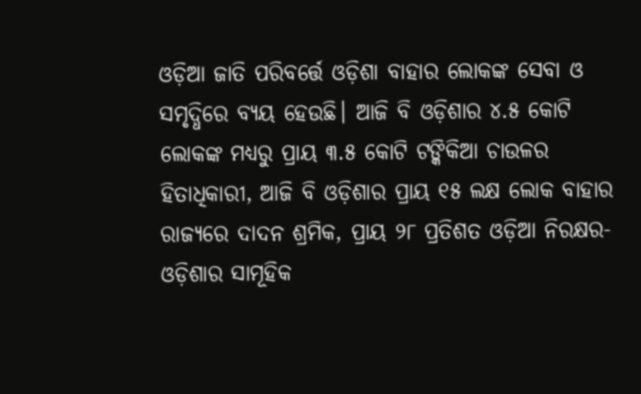ଓଡ଼ିଆ ଜାତି ପରିବର୍ତ୍ତେ ଓଡ଼ିଶା ବାହାର ଲୋକଙ୍କ ସେବା ଓ ସମୃଦ୍ଧିରେ ବ୍ୟୟ ହେଉଛି। ଆଜି ବି ଓଡ଼ିଶାର ୪.୫ କୋଟି ଲୋକଙ୍କ ମଧ୍ୟରୁ ପ୍ରାୟ ୩.୫ କୋଟି ଟଙ୍କିକିଆ ଚାଉଳର ହିତାଧିକାରୀ, ଆଜି ବି ଓଡ଼ିଶାର ପ୍ରାୟ ୧୫ ଲକ୍ଷ ଲୋକ ବାହାର ରାଜ୍ୟରେ ଦାଦନ ଶ୍ରମିକ, ପ୍ରାୟ ୨୮ ପ୍ରତିଶତ ଓଡ଼ିଆ ନିରକ୍ଷର- ଓଡ଼ିଶାର ସାମୂହିକ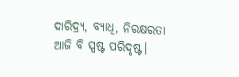ଦାରିଦ୍ର୍ୟ, ବ୍ୟାଧି, ନିରକ୍ଷରତା ଆଜି ବି ସ୍ପଷ୍ଟ ପରିଦୃଷ୍ଟ।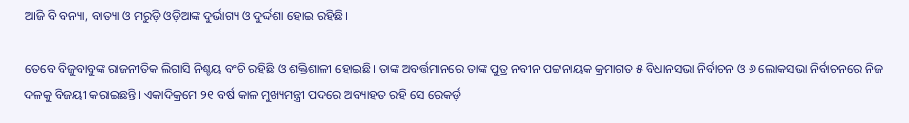ଆଜି ବି ବନ୍ୟା, ବାତ୍ୟା ଓ ମରୁଡ଼ି ଓଡ଼ିଆଙ୍କ ଦୁର୍ଭାଗ୍ୟ ଓ ଦୁର୍ଦ୍ଦଶା ହୋଇ ରହିଛି।

ତେବେ ବିଜୁବାବୁଙ୍କ ରାଜନୀତିକ ଲିଗାସି ନିଶ୍ଚୟ ବଂଚି ରହିଛି ଓ ଶକ୍ତିଶାଳୀ ହୋଇଛି। ତାଙ୍କ ଅବର୍ତ୍ତମାନରେ ତାଙ୍କ ପୁତ୍ର ନବୀନ ପଟ୍ଟନାୟକ କ୍ରମାଗତ ୫ ବିଧାନସଭା ନିର୍ବାଚନ ଓ ୬ ଲୋକସଭା ନିର୍ବାଚନରେ ନିଜ ଦଳକୁ ବିଜୟୀ କରାଇଛନ୍ତି। ଏକାଦିକ୍ରମେ ୨୧ ବର୍ଷ କାଳ ମୁଖ୍ୟମନ୍ତ୍ରୀ ପଦରେ ଅବ୍ୟାହତ ରହି ସେ ରେକର୍ଡ଼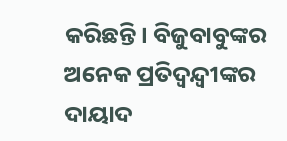କରିଛନ୍ତି। ବିଜୁବାବୁଙ୍କର ଅନେକ ପ୍ରତିଦ୍ୱନ୍ଦ୍ୱୀଙ୍କର ଦାୟାଦ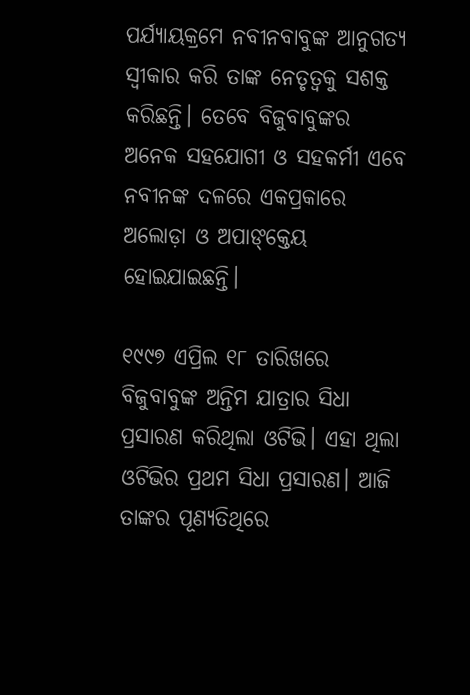ପର୍ଯ୍ୟାୟକ୍ରମେ ନବୀନବାବୁଙ୍କ ଆନୁଗତ୍ୟ ସ୍ୱୀକାର କରି ତାଙ୍କ ନେତୃତ୍ୱକୁ ସଶକ୍ତ କରିଛନ୍ତି। ତେବେ ବିଜୁବାବୁଙ୍କର ଅନେକ ସହଯୋଗୀ ଓ ସହକର୍ମୀ ଏବେ ନବୀନଙ୍କ ଦଳରେ ଏକପ୍ରକାରେ ଅଲୋଡ଼ା ଓ ଅପାଙ୍‌କ୍ତେୟ ହୋଇଯାଇଛନ୍ତି।

୧୯୯୭ ଏପ୍ରିଲ ୧୮ ତାରିଖରେ ବିଜୁବାବୁଙ୍କ ଅନ୍ତିମ ଯାତ୍ରାର ସିଧା ପ୍ରସାରଣ କରିଥିଲା ଓଟିଭି। ଏହା ଥିଲା ଓଟିଭିର ପ୍ରଥମ ସିଧା ପ୍ରସାରଣ। ଆଜି ତାଙ୍କର ପୂଣ୍ୟତିଥିରେ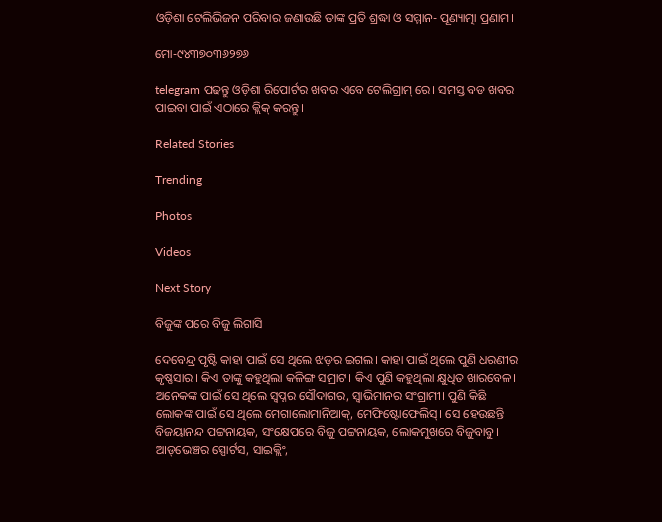ଓଡ଼ିଶା ଟେଲିଭିଜନ ପରିବାର ଜଣାଉଛି ତାଙ୍କ ପ୍ରତି ଶ୍ରଦ୍ଧା ଓ ସମ୍ମାନ- ପୂଣ୍ୟାତ୍ମା ପ୍ରଣାମ।

ମୋ-୯୪୩୭୦୩୬୨୭୬

telegram ପଢନ୍ତୁ ଓଡ଼ିଶା ରିପୋର୍ଟର ଖବର ଏବେ ଟେଲିଗ୍ରାମ୍ ରେ। ସମସ୍ତ ବଡ ଖବର ପାଇବା ପାଇଁ ଏଠାରେ କ୍ଲିକ୍ କରନ୍ତୁ।

Related Stories

Trending

Photos

Videos

Next Story

ବିଜୁଙ୍କ ପରେ ବିଜୁ ଲିଗାସି

ଦେବେନ୍ଦ୍ର ପୃଷ୍ଟି କାହା ପାଇଁ ସେ ଥିଲେ ଝଡ଼ର ଇଗଲ। କାହା ପାଇଁ ଥିଲେ ପୁଣି ଧରଣୀର କୃଷ୍ଣସାର। କିଏ ତାଙ୍କୁ କହୁଥିଲା କଳିଙ୍ଗ ସମ୍ରାଟ। କିଏ ପୁଣି କହୁଥିଲା କ୍ଷୁଧିତ ଖାରବେଳ। ଅନେକଙ୍କ ପାଇଁ ସେ ଥିଲେ ସ୍ୱପ୍ନର ସୌଦାଗର, ସ୍ୱାଭିମାନର ସଂଗ୍ରାମୀ। ପୁଣି କିଛି ଲୋକଙ୍କ ପାଇଁ ସେ ଥିଲେ ମେଗାଲୋମାନିଆକ୍‌, ମେଫିଷ୍ଟୋଫେଲିସ୍‌। ସେ ହେଉଛନ୍ତି ବିଜୟାନନ୍ଦ ପଟ୍ଟନାୟକ, ସଂକ୍ଷେପରେ ବିଜୁ ପଟ୍ଟନାୟକ, ଲୋକମୁଖରେ ବିଜୁବାବୁ। ଆଡ୍‌ଭେଞ୍ଚର ସ୍ପୋର୍ଟସ, ସାଇକ୍ଲିଂ,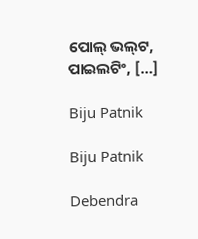ପୋଲ୍‌ ଭଲ୍‌ଟ, ପାଇଲଟିଂ, […]

Biju Patnik

Biju Patnik

Debendra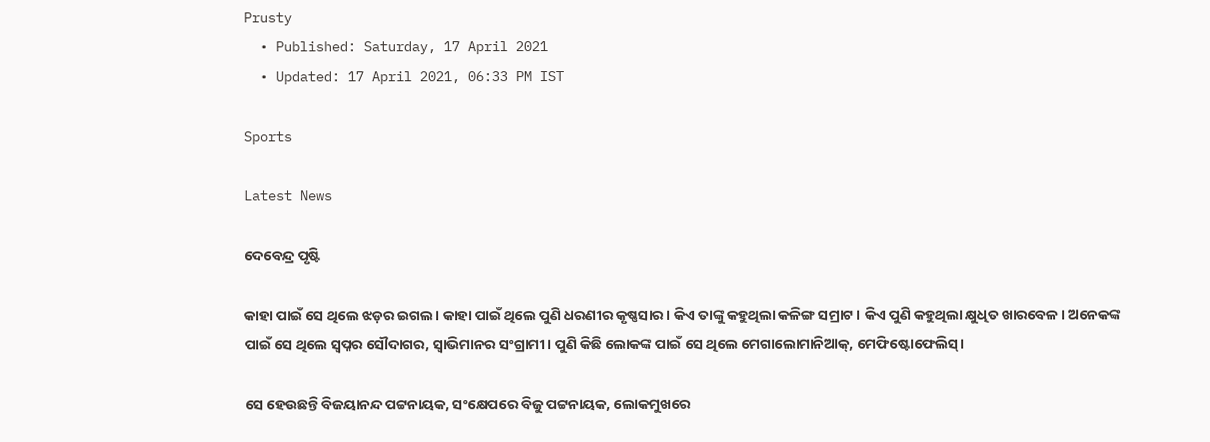Prusty
  • Published: Saturday, 17 April 2021
  • Updated: 17 April 2021, 06:33 PM IST

Sports

Latest News

ଦେବେନ୍ଦ୍ର ପୃଷ୍ଟି

କାହା ପାଇଁ ସେ ଥିଲେ ଝଡ଼ର ଇଗଲ। କାହା ପାଇଁ ଥିଲେ ପୁଣି ଧରଣୀର କୃଷ୍ଣସାର। କିଏ ତାଙ୍କୁ କହୁଥିଲା କଳିଙ୍ଗ ସମ୍ରାଟ। କିଏ ପୁଣି କହୁଥିଲା କ୍ଷୁଧିତ ଖାରବେଳ। ଅନେକଙ୍କ ପାଇଁ ସେ ଥିଲେ ସ୍ୱପ୍ନର ସୌଦାଗର, ସ୍ୱାଭିମାନର ସଂଗ୍ରାମୀ। ପୁଣି କିଛି ଲୋକଙ୍କ ପାଇଁ ସେ ଥିଲେ ମେଗାଲୋମାନିଆକ୍‌, ମେଫିଷ୍ଟୋଫେଲିସ୍‌।

ସେ ହେଉଛନ୍ତି ବିଜୟାନନ୍ଦ ପଟ୍ଟନାୟକ, ସଂକ୍ଷେପରେ ବିଜୁ ପଟ୍ଟନାୟକ, ଲୋକମୁଖରେ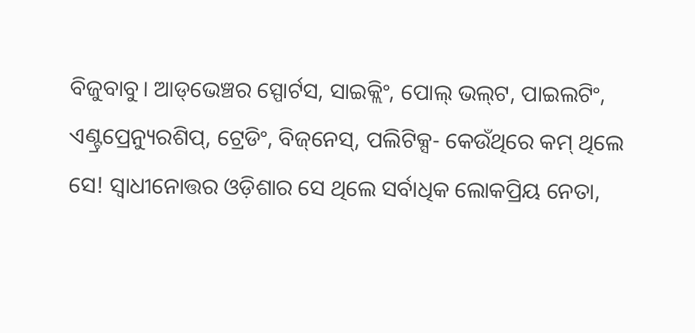ବିଜୁବାବୁ। ଆଡ୍‌ଭେଞ୍ଚର ସ୍ପୋର୍ଟସ, ସାଇକ୍ଲିଂ, ପୋଲ୍‌ ଭଲ୍‌ଟ, ପାଇଲଟିଂ, ଏଣ୍ଟ୍ରପ୍ରେନ୍ୟୁରଶିପ୍‌, ଟ୍ରେଡିଂ, ବିଜ୍‌ନେସ୍‌, ପଲିଟିକ୍ସ- କେଉଁଥିରେ କମ୍‌ ଥିଲେ ସେ! ସ୍ୱାଧୀନୋତ୍ତର ଓଡ଼ିଶାର ସେ ଥିଲେ ସର୍ବାଧିକ ଲୋକପ୍ରିୟ ନେତା,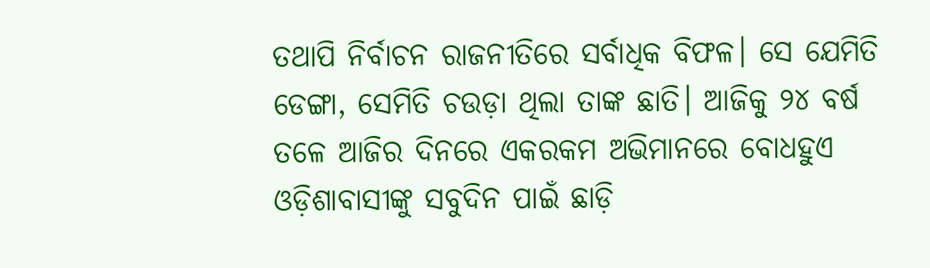ତଥାପି ନିର୍ବାଚନ ରାଜନୀତିରେ ସର୍ବାଧିକ ବିଫଳ। ସେ ଯେମିତି ଡେଙ୍ଗା, ସେମିତି ଚଉଡ଼ା ଥିଲା ତାଙ୍କ ଛାତି। ଆଜିକୁ ୨୪ ବର୍ଷ ତଳେ ଆଜିର ଦିନରେ ଏକରକମ ଅଭିମାନରେ ବୋଧହୁଏ ଓଡ଼ିଶାବାସୀଙ୍କୁ ସବୁଦିନ ପାଇଁ ଛାଡ଼ି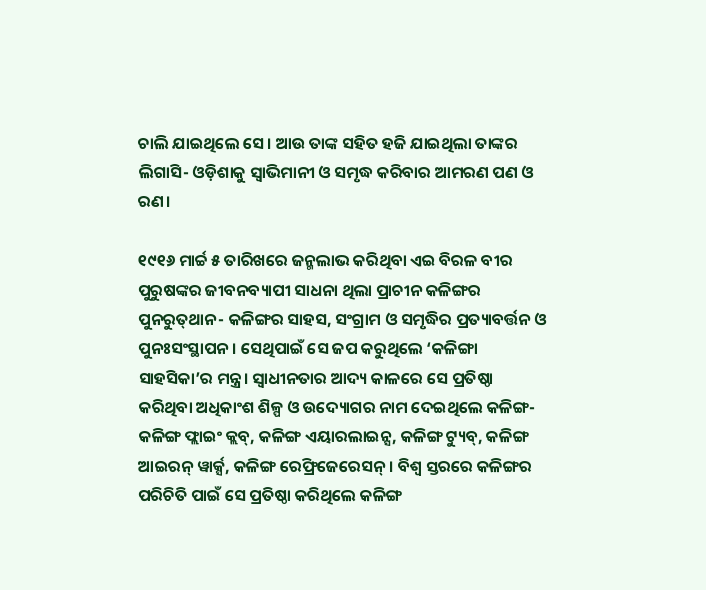ଚାଲି ଯାଇଥିଲେ ସେ। ଆଉ ତାଙ୍କ ସହିତ ହଜି ଯାଇଥିଲା ତାଙ୍କର ଲିଗାସି- ଓଡ଼ିଶାକୁ ସ୍ୱାଭିମାନୀ ଓ ସମୃଦ୍ଧ କରିବାର ଆମରଣ ପଣ ଓ ରଣ।

୧୯୧୬ ମାର୍ଚ୍ଚ ୫ ତାରିଖରେ ଜନ୍ମଲାଭ କରିଥିବା ଏଇ ବିରଳ ବୀର ପୁରୁଷଙ୍କର ଜୀବନବ୍ୟାପୀ ସାଧନା ଥିଲା ପ୍ରାଚୀନ କଳିଙ୍ଗର ପୁନରୁତ୍‌ଥାନ- କଳିଙ୍ଗର ସାହସ, ସଂଗ୍ରାମ ଓ ସମୃଦ୍ଧିର ପ୍ରତ୍ୟାବର୍ତ୍ତନ ଓ ପୁନଃସଂସ୍ଥାପନ। ସେଥିପାଇଁ ସେ ଜପ କରୁଥିଲେ ‘କଳିଙ୍ଗା ସାହସିକା’ର ମନ୍ତ୍ର। ସ୍ୱାଧୀନତାର ଆଦ୍ୟ କାଳରେ ସେ ପ୍ରତିଷ୍ଠା କରିଥିବା ଅଧିକାଂଶ ଶିଳ୍ପ ଓ ଉଦ୍ୟୋଗର ନାମ ଦେଇଥିଲେ କଳିଙ୍ଗ- କଳିଙ୍ଗ ଫ୍ଲାଇଂ କ୍ଲବ୍‌, କଳିଙ୍ଗ ଏୟାରଲାଇନ୍ସ, କଳିଙ୍ଗ ଟ୍ୟୁବ୍‌, କଳିଙ୍ଗ ଆଇରନ୍‌ ୱାର୍କ୍ସ, କଳିଙ୍ଗ ରେଫ୍ରିଜେରେସନ୍‌। ବିଶ୍ୱ ସ୍ତରରେ କଳିଙ୍ଗର ପରିଚିତି ପାଇଁ ସେ ପ୍ରତିଷ୍ଠା କରିଥିଲେ କଳିଙ୍ଗ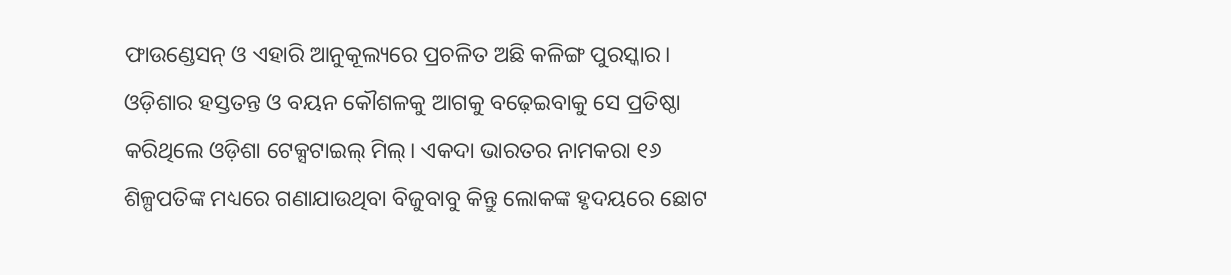ଫାଉଣ୍ଡେସନ୍‌ ଓ ଏହାରି ଆନୁକୂଲ୍ୟରେ ପ୍ରଚଳିତ ଅଛି କଳିଙ୍ଗ ପୁରସ୍କାର। ଓଡ଼ିଶାର ହସ୍ତତନ୍ତ ଓ ବୟନ କୌଶଳକୁ ଆଗକୁ ବଢ଼େଇବାକୁ ସେ ପ୍ରତିଷ୍ଠା କରିଥିଲେ ଓଡ଼ିଶା ଟେକ୍ସଟାଇଲ୍ ମିଲ୍‌। ଏକଦା ଭାରତର ନାମକରା ୧୬ ଶିଳ୍ପପତିଙ୍କ ମଧ୍ୟରେ ଗଣାଯାଉଥିବା ବିଜୁବାବୁ କିନ୍ତୁ ଲୋକଙ୍କ ହୃଦୟରେ ଛୋଟ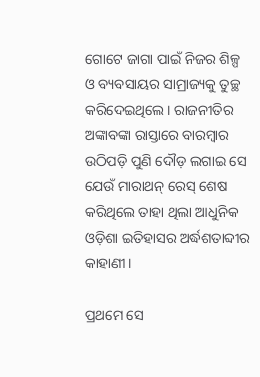ଗୋଟେ ଜାଗା ପାଇଁ ନିଜର ଶିଳ୍ପ ଓ ବ୍ୟବସାୟର ସାମ୍ରାଜ୍ୟକୁ ତୁଚ୍ଛ କରିଦେଇଥିଲେ। ରାଜନୀତିର ଅଙ୍କାବଙ୍କା ରାସ୍ତାରେ ବାରମ୍ବାର ଉଠିପଡ଼ି ପୁଣି ଦୌଡ଼ ଲଗାଇ ସେ ଯେଉଁ ମାରାଥନ୍‌ ରେସ୍‌ ଶେଷ କରିଥିଲେ ତାହା ଥିଲା ଆଧୁନିକ ଓଡ଼ିଶା ଇତିହାସର ଅର୍ଦ୍ଧଶତାବ୍ଦୀର କାହାଣୀ।

ପ୍ରଥମେ ସେ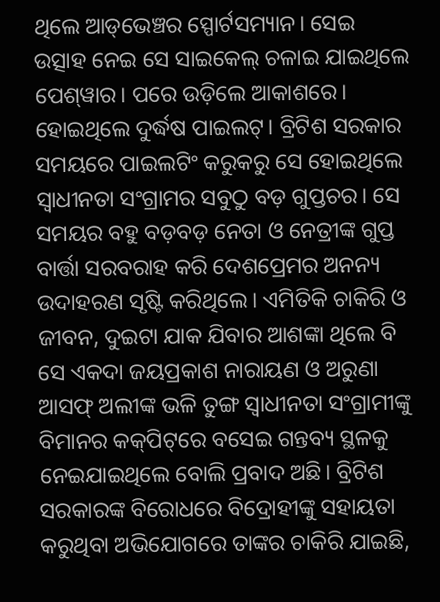ଥିଲେ ଆଡ୍‌ଭେଞ୍ଚର ସ୍ପୋର୍ଟସମ୍ୟାନ। ସେଇ ଉତ୍ସାହ ନେଇ ସେ ସାଇକେଲ୍‌ ଚଳାଇ ଯାଇଥିଲେ ପେଶ୍‌ୱାର। ପରେ ଉଡ଼ିଲେ ଆକାଶରେ। ହୋଇଥିଲେ ଦୁର୍ଦ୍ଧଷ ପାଇଲଟ୍‌। ବ୍ରିଟିଶ ସରକାର ସମୟରେ ପାଇଲଟିଂ କରୁକରୁ ସେ ହୋଇଥିଲେ ସ୍ୱାଧୀନତା ସଂଗ୍ରାମର ସବୁଠୁ ବଡ଼ ଗୁପ୍ତଚର। ସେ ସମୟର ବହୁ ବଡ଼ବଡ଼ ନେତା ଓ ନେତ୍ରୀଙ୍କ ଗୁପ୍ତ ବାର୍ତ୍ତା ସରବରାହ କରି ଦେଶପ୍ରେମର ଅନନ୍ୟ ଉଦାହରଣ ସୃଷ୍ଟି କରିଥିଲେ। ଏମିତିକି ଚାକିରି ଓ ଜୀବନ, ଦୁଇଟା ଯାକ ଯିବାର ଆଶଙ୍କା ଥିଲେ ବି ସେ ଏକଦା ଜୟପ୍ରକାଶ ନାରାୟଣ ଓ ଅରୁଣା ଆସଫ୍‌ ଅଲୀଙ୍କ ଭଳି ତୁଙ୍ଗ ସ୍ୱାଧୀନତା ସଂଗ୍ରାମୀଙ୍କୁ ବିମାନର କକ୍‌ପିଟ୍‌ରେ ବସେଇ ଗନ୍ତବ୍ୟ ସ୍ଥଳକୁ ନେଇଯାଇଥିଲେ ବୋଲି ପ୍ରବାଦ ଅଛି। ବ୍ରିଟିଶ ସରକାରଙ୍କ ବିରୋଧରେ ବିଦ୍ରୋହୀଙ୍କୁ ସହାୟତା କରୁଥିବା ଅଭିଯୋଗରେ ତାଙ୍କର ଚାକିରି ଯାଇଛି,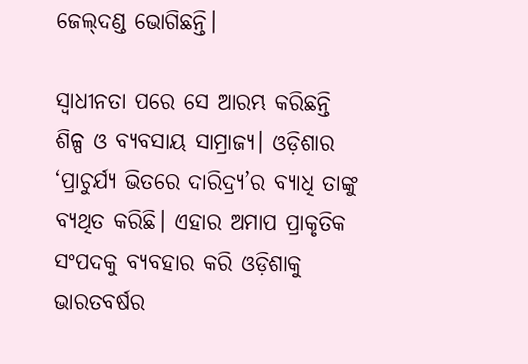ଜେଲ୍‌ଦଣ୍ଡ ଭୋଗିଛନ୍ତି।

ସ୍ୱାଧୀନତା ପରେ ସେ ଆରମ୍ଭ କରିଛନ୍ତି ଶିଳ୍ପ ଓ ବ୍ୟବସାୟ ସାମ୍ରାଜ୍ୟ। ଓଡ଼ିଶାର ‘ପ୍ରାଚୁର୍ଯ୍ୟ ଭିତରେ ଦାରିଦ୍ର୍ୟ’ର ବ୍ୟାଧି ତାଙ୍କୁ ବ୍ୟଥିତ କରିଛି। ଏହାର ଅମାପ ପ୍ରାକୃତିକ ସଂପଦକୁ ବ୍ୟବହାର କରି ଓଡ଼ିଶାକୁ ଭାରତବର୍ଷର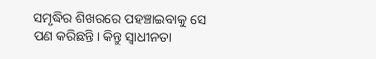ସମୃଦ୍ଧିର ଶିଖରରେ ପହଞ୍ଚାଇବାକୁ ସେ ପଣ କରିଛନ୍ତି। କିନ୍ତୁ ସ୍ୱାଧୀନତା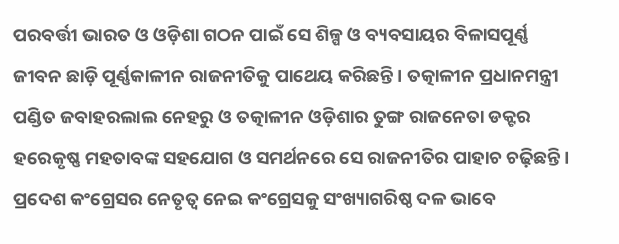ପରବର୍ତ୍ତୀ ଭାରତ ଓ ଓଡ଼ିଶା ଗଠନ ପାଇଁ ସେ ଶିଳ୍ପ ଓ ବ୍ୟବସାୟର ବିଳାସପୂର୍ଣ୍ଣ ଜୀବନ ଛାଡ଼ି ପୂର୍ଣ୍ଣକାଳୀନ ରାଜନୀତିକୁ ପାଥେୟ କରିଛନ୍ତି। ତତ୍କାଳୀନ ପ୍ରଧାନମନ୍ତ୍ରୀ ପଣ୍ଡିତ ଜବାହରଲାଲ ନେହରୁ ଓ ତତ୍କାଳୀନ ଓଡ଼ିଶାର ତୁଙ୍ଗ ରାଜନେତା ଡକ୍ଟର ହରେକୃଷ୍ଣ ମହତାବଙ୍କ ସହଯୋଗ ଓ ସମର୍ଥନରେ ସେ ରାଜନୀତିର ପାହାଚ ଚଢ଼ିଛନ୍ତି। ପ୍ରଦେଶ କଂଗ୍ରେସର ନେତୃତ୍ୱ ନେଇ କଂଗ୍ରେସକୁ ସଂଖ୍ୟାଗରିଷ୍ଠ ଦଳ ଭାବେ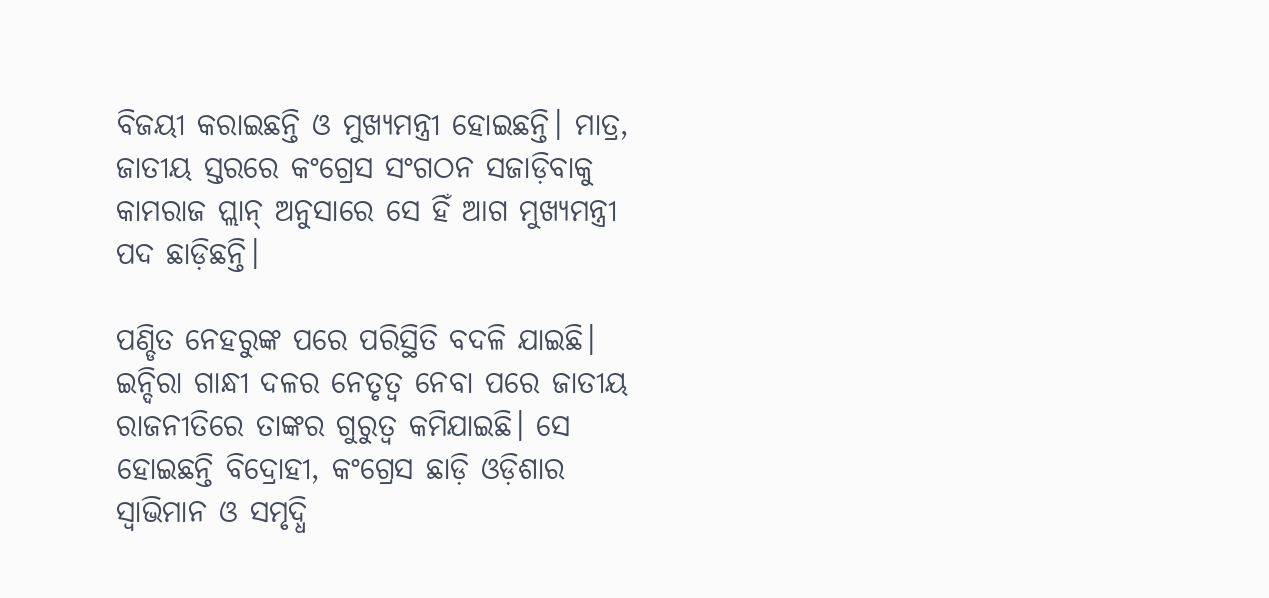ବିଜୟୀ କରାଇଛନ୍ତି ଓ ମୁଖ୍ୟମନ୍ତ୍ରୀ ହୋଇଛନ୍ତି। ମାତ୍ର, ଜାତୀୟ ସ୍ତରରେ କଂଗ୍ରେସ ସଂଗଠନ ସଜାଡ଼ିବାକୁ କାମରାଜ ପ୍ଲାନ୍‌ ଅନୁସାରେ ସେ ହିଁ ଆଗ ମୁଖ୍ୟମନ୍ତ୍ରୀ ପଦ ଛାଡ଼ିଛନ୍ତି।

ପଣ୍ଡିତ ନେହରୁଙ୍କ ପରେ ପରିସ୍ଥିତି ବଦଳି ଯାଇଛି। ଇନ୍ଦିରା ଗାନ୍ଧୀ ଦଳର ନେତୃତ୍ୱ ନେବା ପରେ ଜାତୀୟ ରାଜନୀତିରେ ତାଙ୍କର ଗୁରୁତ୍ୱ କମିଯାଇଛି। ସେ ହୋଇଛନ୍ତି ବିଦ୍ରୋହୀ, କଂଗ୍ରେସ ଛାଡ଼ି ଓଡ଼ିଶାର ସ୍ୱାଭିମାନ ଓ ସମୃଦ୍ଧି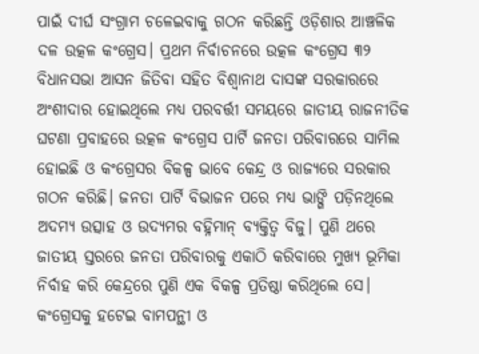ପାଇଁ ଦୀର୍ଘ ସଂଗ୍ରାମ ଚଳେଇବାକୁ ଗଠନ କରିଛନ୍ତି ଓଡ଼ିଶାର ଆଞ୍ଚଳିକ ଦଳ ଉତ୍କଳ କଂଗ୍ରେସ। ପ୍ରଥମ ନିର୍ବାଚନରେ ଉତ୍କଳ କଂଗ୍ରେସ ୩୨ ବିଧାନସଭା ଆସନ ଜିତିବା ସହିତ ବିଶ୍ୱାନାଥ ଦାସଙ୍କ ସରକାରରେ ଅଂଶୀଦାର ହୋଇଥିଲେ ମଧ୍ୟ ପରବର୍ତ୍ତୀ ସମୟରେ ଜାତୀୟ ରାଜନୀତିକ ଘଟଣା ପ୍ରବାହରେ ଉତ୍କଳ କଂଗ୍ରେସ ପାର୍ଟି ଜନତା ପରିବାରରେ ସାମିଲ ହୋଇଛି ଓ କଂଗ୍ରେସର ବିକଳ୍ପ ଭାବେ କେନ୍ଦ୍ର ଓ ରାଜ୍ୟରେ ସରକାର ଗଠନ କରିଛି। ଜନତା ପାର୍ଟି ବିଭାଜନ ପରେ ମଧ୍ୟ ଭାଙ୍ଗି ପଡ଼ିନଥିଲେ ଅଦମ୍ୟ ଉତ୍ସାହ ଓ ଉଦ୍ୟମର ବହ୍ନିମାନ୍‌ ବ୍ୟକ୍ତିତ୍ୱ ବିଜୁ। ପୁଣି ଥରେ ଜାତୀୟ ସ୍ତରରେ ଜନତା ପରିବାରକୁ ଏକାଠି କରିବାରେ ମୁଖ୍ୟ ଭୂମିକା ନିର୍ବାହ କରି କେନ୍ଦ୍ରରେ ପୁଣି ଏକ ବିକଳ୍ପ ପ୍ରତିଷ୍ଠା କରିଥିଲେ ସେ। କଂଗ୍ରେସକୁ ହଟେଇ ବାମପନ୍ଥୀ ଓ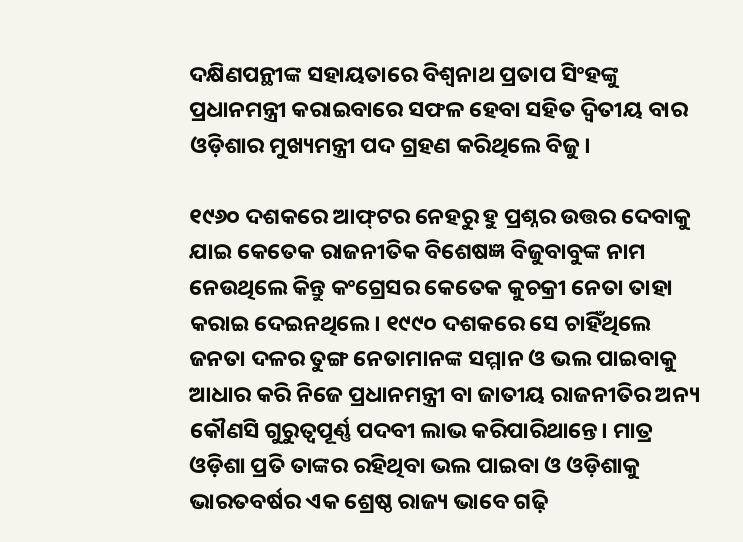ଦକ୍ଷିଣପନ୍ଥୀଙ୍କ ସହାୟତାରେ ବିଶ୍ୱନାଥ ପ୍ରତାପ ସିଂହଙ୍କୁ ପ୍ରଧାନମନ୍ତ୍ରୀ କରାଇବାରେ ସଫଳ ହେବା ସହିତ ଦ୍ୱିତୀୟ ବାର ଓଡ଼ିଶାର ମୁଖ୍ୟମନ୍ତ୍ରୀ ପଦ ଗ୍ରହଣ କରିଥିଲେ ବିଜୁ।

୧୯୬୦ ଦଶକରେ ଆଫ୍‌ଟର ନେହରୁ ହୁ ପ୍ରଶ୍ନର ଉତ୍ତର ଦେବାକୁ ଯାଇ କେତେକ ରାଜନୀତିକ ବିଶେଷଜ୍ଞ ବିଜୁବାବୁଙ୍କ ନାମ ନେଉଥିଲେ କିନ୍ତୁ କଂଗ୍ରେସର କେତେକ କୁଚକ୍ରୀ ନେତା ତାହା କରାଇ ଦେଇନଥିଲେ। ୧୯୯୦ ଦଶକରେ ସେ ଚାହିଁଥିଲେ ଜନତା ଦଳର ତୁଙ୍ଗ ନେତାମାନଙ୍କ ସମ୍ମାନ ଓ ଭଲ ପାଇବାକୁ ଆଧାର କରି ନିଜେ ପ୍ରଧାନମନ୍ତ୍ରୀ ବା ଜାତୀୟ ରାଜନୀତିର ଅନ୍ୟ କୌଣସି ଗୁରୁତ୍ୱପୂର୍ଣ୍ଣ ପଦବୀ ଲାଭ କରିପାରିଥାନ୍ତେ। ମାତ୍ର ଓଡ଼ିଶା ପ୍ରତି ତାଙ୍କର ରହିଥିବା ଭଲ ପାଇବା ଓ ଓଡ଼ିଶାକୁ ଭାରତବର୍ଷର ଏକ ଶ୍ରେଷ୍ଠ ରାଜ୍ୟ ଭାବେ ଗଢ଼ି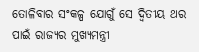ତୋଳିବାର ସଂକଳ୍ପ ଯୋଗୁଁ ସେ ଦ୍ୱିତୀୟ ଥର ପାଇଁ ରାଜ୍ୟର ମୁଖ୍ୟମନ୍ତ୍ରୀ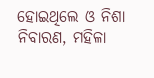ହୋଇଥିଲେ ଓ ନିଶା ନିବାରଣ, ମହିଳା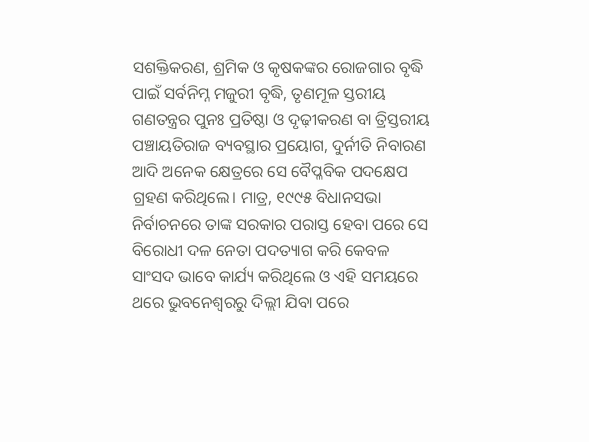ସଶକ୍ତିକରଣ, ଶ୍ରମିକ ଓ କୃଷକଙ୍କର ରୋଜଗାର ବୃଦ୍ଧି ପାଇଁ ସର୍ବନିମ୍ନ ମଜୁରୀ ବୃଦ୍ଧି, ତୃଣମୂଳ ସ୍ତରୀୟ ଗଣତନ୍ତ୍ରର ପୁନଃ ପ୍ରତିଷ୍ଠା ଓ ଦୃଢ଼ୀକରଣ ବା ତ୍ରିସ୍ତରୀୟ ପଞ୍ଚାୟତିରାଜ ବ୍ୟବସ୍ଥାର ପ୍ରୟୋଗ, ଦୁର୍ନୀତି ନିବାରଣ ଆଦି ଅନେକ କ୍ଷେତ୍ରରେ ସେ ବୈପ୍ଳବିକ ପଦକ୍ଷେପ ଗ୍ରହଣ କରିଥିଲେ। ମାତ୍ର, ୧୯୯୫ ବିଧାନସଭା ନିର୍ବାଚନରେ ତାଙ୍କ ସରକାର ପରାସ୍ତ ହେବା ପରେ ସେ ବିରୋଧୀ ଦଳ ନେତା ପଦତ୍ୟାଗ କରି କେବଳ ସାଂସଦ ଭାବେ କାର୍ଯ୍ୟ କରିଥିଲେ ଓ ଏହି ସମୟରେ ଥରେ ଭୁବନେଶ୍ୱରରୁ ଦିଲ୍ଲୀ ଯିବା ପରେ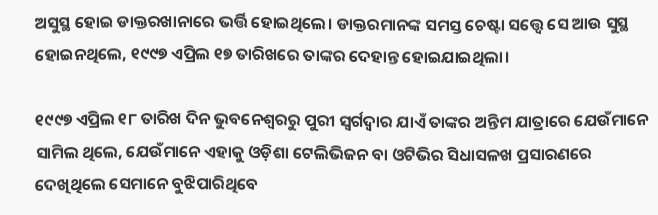ଅସୁସ୍ଥ ହୋଇ ଡାକ୍ତରଖାନାରେ ଭର୍ତ୍ତି ହୋଇଥିଲେ। ଡାକ୍ତରମାନଙ୍କ ସମସ୍ତ ଚେଷ୍ଟା ସତ୍ତ୍ୱେ ସେ ଆଉ ସୁସ୍ଥ ହୋଇନଥିଲେ, ୧୯୯୭ ଏପ୍ରିଲ ୧୭ ତାରିଖରେ ତାଙ୍କର ଦେହାନ୍ତ ହୋଇଯାଇଥିଲା।

୧୯୯୭ ଏପ୍ରିଲ ୧୮ ତାରିଖ ଦିନ ଭୁବନେଶ୍ୱରରୁ ପୁରୀ ସ୍ୱର୍ଗଦ୍ୱାର ଯାଏଁ ତାଙ୍କର ଅନ୍ତିମ ଯାତ୍ରାରେ ଯେଉଁମାନେ ସାମିଲ ଥିଲେ, ଯେଉଁମାନେ ଏହାକୁ ଓଡ଼ିଶା ଟେଲିଭିଜନ ବା ଓଟିଭିର ସିଧାସଳଖ ପ୍ରସାରଣରେ ଦେଖିଥିଲେ ସେମାନେ ବୁଝିପାରିଥିବେ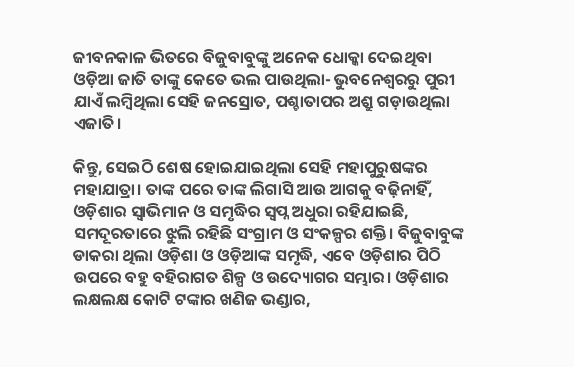ଜୀବନକାଳ ଭିତରେ ବିଜୁବାବୁଙ୍କୁ ଅନେକ ଧୋକ୍କା ଦେଇଥିବା ଓଡ଼ିଆ ଜାତି ତାଙ୍କୁ କେତେ ଭଲ ପାଉଥିଲା- ଭୁବନେଶ୍ୱରରୁ ପୁରୀ ଯାଏଁ ଲମ୍ବିଥିଲା ସେହି ଜନସ୍ରୋତ, ପଶ୍ଚାତାପର ଅଶ୍ରୁ ଗଡ଼ାଉଥିଲା ଏଜାତି।

କିନ୍ତୁ, ସେଇଠି ଶେଷ ହୋଇଯାଇଥିଲା ସେହି ମହାପୁରୁଷଙ୍କର ମହାଯାତ୍ରା। ତାଙ୍କ ପରେ ତାଙ୍କ ଲିଗାସି ଆଉ ଆଗକୁ ବଢ଼ିନାହିଁ, ଓଡ଼ିଶାର ସ୍ୱାଭିମାନ ଓ ସମୃଦ୍ଧିର ସ୍ୱପ୍ନ ଅଧୁରା ରହିଯାଇଛି, ସମଦୂରତାରେ ଝୁଲି ରହିଛି ସଂଗ୍ରାମ ଓ ସଂକଳ୍ପର ଶକ୍ତି। ବିଜୁବାବୁଙ୍କ ଡାକରା ଥିଲା ଓଡ଼ିଶା ଓ ଓଡ଼ିଆଙ୍କ ସମୃଦ୍ଧି, ଏବେ ଓଡ଼ିଶାର ପିଠି ଉପରେ ବହୁ ବହିରାଗତ ଶିଳ୍ପ ଓ ଉଦ୍ୟୋଗର ସମ୍ଭାର। ଓଡ଼ିଶାର ଲକ୍ଷଲକ୍ଷ କୋଟି ଟଙ୍କାର ଖଣିଜ ଭଣ୍ଡାର,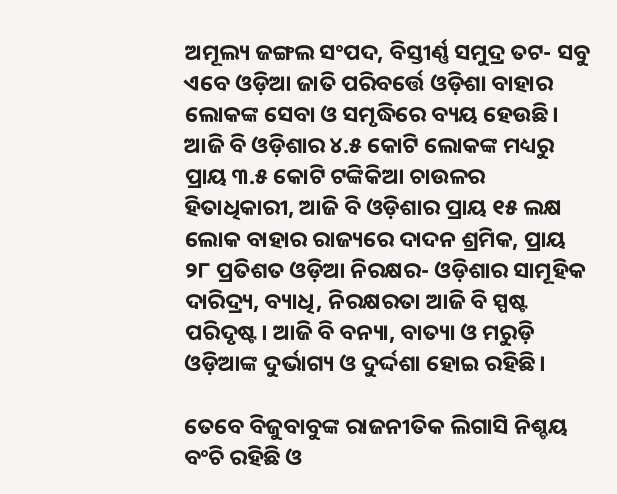ଅମୂଲ୍ୟ ଜଙ୍ଗଲ ସଂପଦ, ବିସ୍ତୀର୍ଣ୍ଣ ସମୁଦ୍ର ତଟ- ସବୁ ଏବେ ଓଡ଼ିଆ ଜାତି ପରିବର୍ତ୍ତେ ଓଡ଼ିଶା ବାହାର ଲୋକଙ୍କ ସେବା ଓ ସମୃଦ୍ଧିରେ ବ୍ୟୟ ହେଉଛି। ଆଜି ବି ଓଡ଼ିଶାର ୪.୫ କୋଟି ଲୋକଙ୍କ ମଧ୍ୟରୁ ପ୍ରାୟ ୩.୫ କୋଟି ଟଙ୍କିକିଆ ଚାଉଳର ହିତାଧିକାରୀ, ଆଜି ବି ଓଡ଼ିଶାର ପ୍ରାୟ ୧୫ ଲକ୍ଷ ଲୋକ ବାହାର ରାଜ୍ୟରେ ଦାଦନ ଶ୍ରମିକ, ପ୍ରାୟ ୨୮ ପ୍ରତିଶତ ଓଡ଼ିଆ ନିରକ୍ଷର- ଓଡ଼ିଶାର ସାମୂହିକ ଦାରିଦ୍ର୍ୟ, ବ୍ୟାଧି, ନିରକ୍ଷରତା ଆଜି ବି ସ୍ପଷ୍ଟ ପରିଦୃଷ୍ଟ। ଆଜି ବି ବନ୍ୟା, ବାତ୍ୟା ଓ ମରୁଡ଼ି ଓଡ଼ିଆଙ୍କ ଦୁର୍ଭାଗ୍ୟ ଓ ଦୁର୍ଦ୍ଦଶା ହୋଇ ରହିଛି।

ତେବେ ବିଜୁବାବୁଙ୍କ ରାଜନୀତିକ ଲିଗାସି ନିଶ୍ଚୟ ବଂଚି ରହିଛି ଓ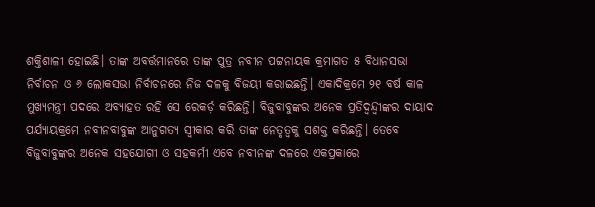ଶକ୍ତିଶାଳୀ ହୋଇଛି। ତାଙ୍କ ଅବର୍ତ୍ତମାନରେ ତାଙ୍କ ପୁତ୍ର ନବୀନ ପଟ୍ଟନାୟକ କ୍ରମାଗତ ୫ ବିଧାନସଭା ନିର୍ବାଚନ ଓ ୬ ଲୋକସଭା ନିର୍ବାଚନରେ ନିଜ ଦଳକୁ ବିଜୟୀ କରାଇଛନ୍ତି। ଏକାଦିକ୍ରମେ ୨୧ ବର୍ଷ କାଳ ମୁଖ୍ୟମନ୍ତ୍ରୀ ପଦରେ ଅବ୍ୟାହତ ରହି ସେ ରେକର୍ଡ଼ କରିଛନ୍ତି। ବିଜୁବାବୁଙ୍କର ଅନେକ ପ୍ରତିଦ୍ୱନ୍ଦ୍ୱୀଙ୍କର ଦାୟାଦ ପର୍ଯ୍ୟାୟକ୍ରମେ ନବୀନବାବୁଙ୍କ ଆନୁଗତ୍ୟ ସ୍ୱୀକାର କରି ତାଙ୍କ ନେତୃତ୍ୱକୁ ସଶକ୍ତ କରିଛନ୍ତି। ତେବେ ବିଜୁବାବୁଙ୍କର ଅନେକ ସହଯୋଗୀ ଓ ସହକର୍ମୀ ଏବେ ନବୀନଙ୍କ ଦଳରେ ଏକପ୍ରକାରେ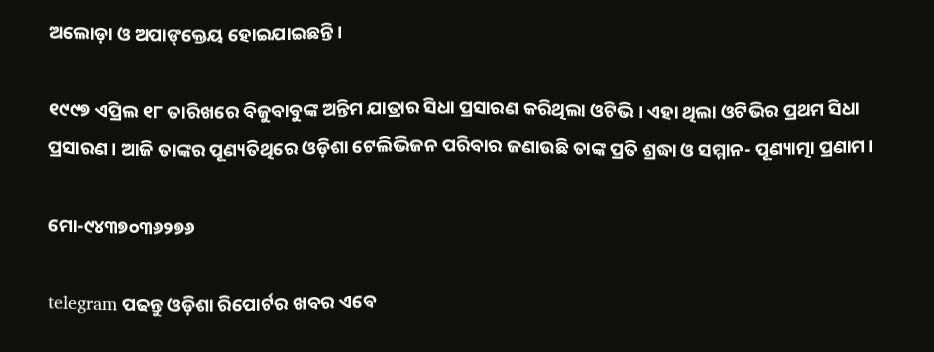ଅଲୋଡ଼ା ଓ ଅପାଙ୍‌କ୍ତେୟ ହୋଇଯାଇଛନ୍ତି।

୧୯୯୭ ଏପ୍ରିଲ ୧୮ ତାରିଖରେ ବିଜୁବାବୁଙ୍କ ଅନ୍ତିମ ଯାତ୍ରାର ସିଧା ପ୍ରସାରଣ କରିଥିଲା ଓଟିଭି। ଏହା ଥିଲା ଓଟିଭିର ପ୍ରଥମ ସିଧା ପ୍ରସାରଣ। ଆଜି ତାଙ୍କର ପୂଣ୍ୟତିଥିରେ ଓଡ଼ିଶା ଟେଲିଭିଜନ ପରିବାର ଜଣାଉଛି ତାଙ୍କ ପ୍ରତି ଶ୍ରଦ୍ଧା ଓ ସମ୍ମାନ- ପୂଣ୍ୟାତ୍ମା ପ୍ରଣାମ।

ମୋ-୯୪୩୭୦୩୬୨୭୬

telegram ପଢନ୍ତୁ ଓଡ଼ିଶା ରିପୋର୍ଟର ଖବର ଏବେ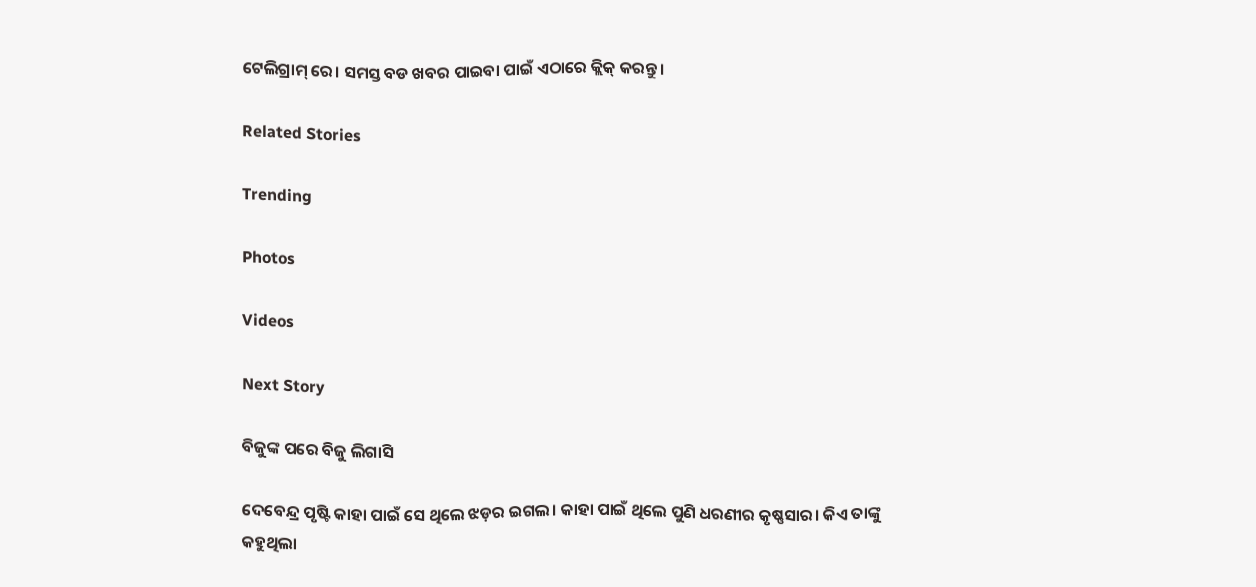ଟେଲିଗ୍ରାମ୍ ରେ। ସମସ୍ତ ବଡ ଖବର ପାଇବା ପାଇଁ ଏଠାରେ କ୍ଲିକ୍ କରନ୍ତୁ।

Related Stories

Trending

Photos

Videos

Next Story

ବିଜୁଙ୍କ ପରେ ବିଜୁ ଲିଗାସି

ଦେବେନ୍ଦ୍ର ପୃଷ୍ଟି କାହା ପାଇଁ ସେ ଥିଲେ ଝଡ଼ର ଇଗଲ। କାହା ପାଇଁ ଥିଲେ ପୁଣି ଧରଣୀର କୃଷ୍ଣସାର। କିଏ ତାଙ୍କୁ କହୁଥିଲା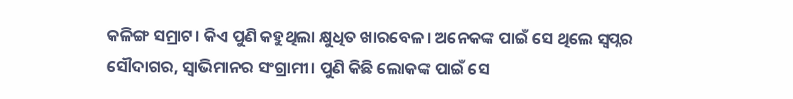କଳିଙ୍ଗ ସମ୍ରାଟ। କିଏ ପୁଣି କହୁଥିଲା କ୍ଷୁଧିତ ଖାରବେଳ। ଅନେକଙ୍କ ପାଇଁ ସେ ଥିଲେ ସ୍ୱପ୍ନର ସୌଦାଗର, ସ୍ୱାଭିମାନର ସଂଗ୍ରାମୀ। ପୁଣି କିଛି ଲୋକଙ୍କ ପାଇଁ ସେ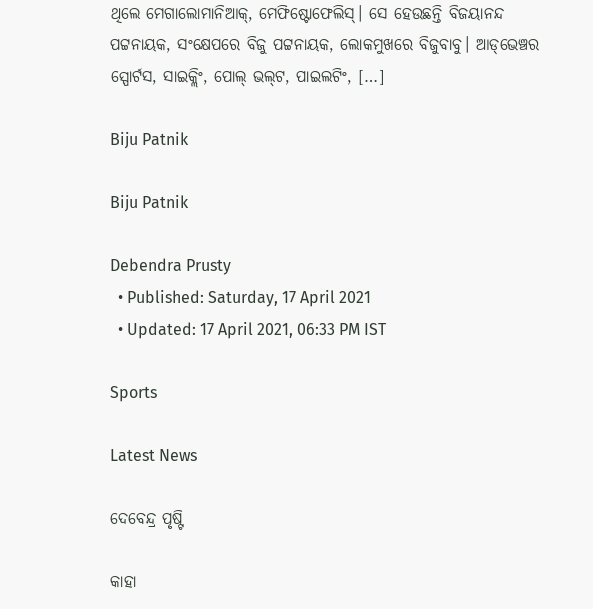ଥିଲେ ମେଗାଲୋମାନିଆକ୍‌, ମେଫିଷ୍ଟୋଫେଲିସ୍‌। ସେ ହେଉଛନ୍ତି ବିଜୟାନନ୍ଦ ପଟ୍ଟନାୟକ, ସଂକ୍ଷେପରେ ବିଜୁ ପଟ୍ଟନାୟକ, ଲୋକମୁଖରେ ବିଜୁବାବୁ। ଆଡ୍‌ଭେଞ୍ଚର ସ୍ପୋର୍ଟସ, ସାଇକ୍ଲିଂ, ପୋଲ୍‌ ଭଲ୍‌ଟ, ପାଇଲଟିଂ, […]

Biju Patnik

Biju Patnik

Debendra Prusty
  • Published: Saturday, 17 April 2021
  • Updated: 17 April 2021, 06:33 PM IST

Sports

Latest News

ଦେବେନ୍ଦ୍ର ପୃଷ୍ଟି

କାହା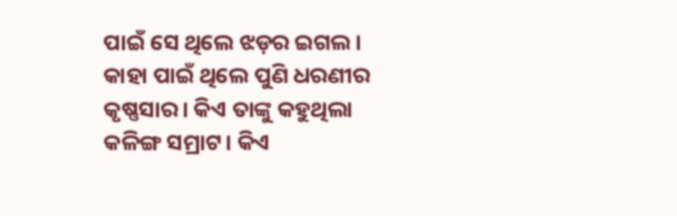ପାଇଁ ସେ ଥିଲେ ଝଡ଼ର ଇଗଲ। କାହା ପାଇଁ ଥିଲେ ପୁଣି ଧରଣୀର କୃଷ୍ଣସାର। କିଏ ତାଙ୍କୁ କହୁଥିଲା କଳିଙ୍ଗ ସମ୍ରାଟ। କିଏ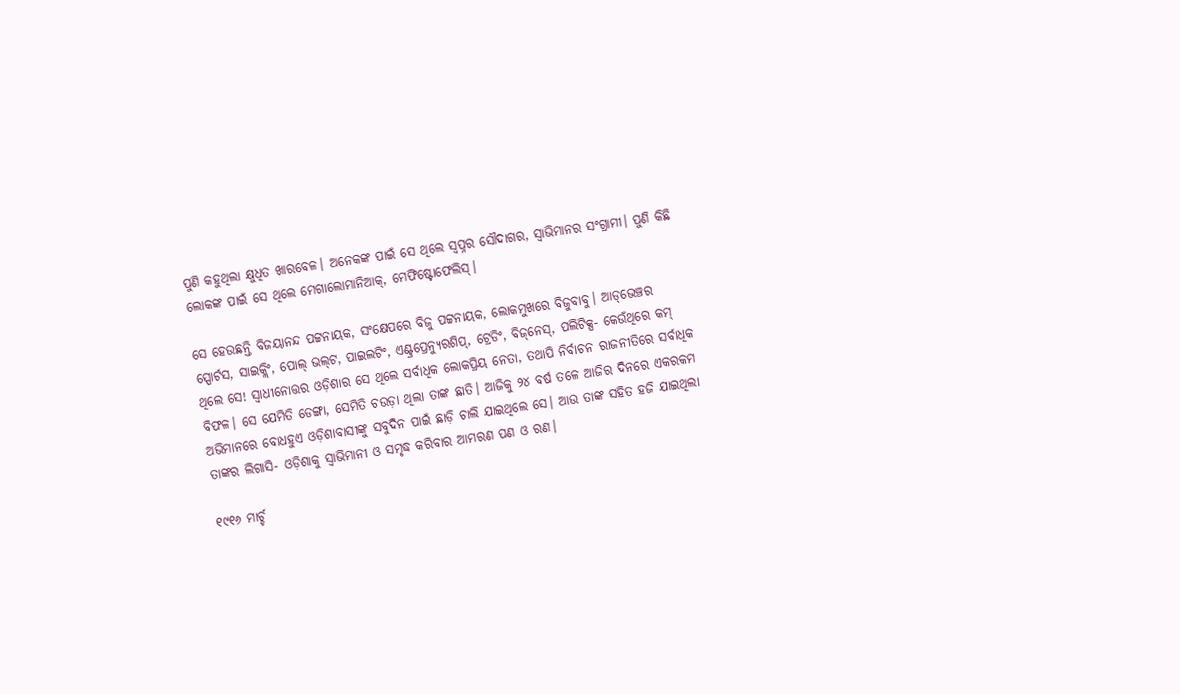ପୁଣି କହୁଥିଲା କ୍ଷୁଧିତ ଖାରବେଳ। ଅନେକଙ୍କ ପାଇଁ ସେ ଥିଲେ ସ୍ୱପ୍ନର ସୌଦାଗର, ସ୍ୱାଭିମାନର ସଂଗ୍ରାମୀ। ପୁଣି କିଛି ଲୋକଙ୍କ ପାଇଁ ସେ ଥିଲେ ମେଗାଲୋମାନିଆକ୍‌, ମେଫିଷ୍ଟୋଫେଲିସ୍‌।

ସେ ହେଉଛନ୍ତି ବିଜୟାନନ୍ଦ ପଟ୍ଟନାୟକ, ସଂକ୍ଷେପରେ ବିଜୁ ପଟ୍ଟନାୟକ, ଲୋକମୁଖରେ ବିଜୁବାବୁ। ଆଡ୍‌ଭେଞ୍ଚର ସ୍ପୋର୍ଟସ, ସାଇକ୍ଲିଂ, ପୋଲ୍‌ ଭଲ୍‌ଟ, ପାଇଲଟିଂ, ଏଣ୍ଟ୍ରପ୍ରେନ୍ୟୁରଶିପ୍‌, ଟ୍ରେଡିଂ, ବିଜ୍‌ନେସ୍‌, ପଲିଟିକ୍ସ- କେଉଁଥିରେ କମ୍‌ ଥିଲେ ସେ! ସ୍ୱାଧୀନୋତ୍ତର ଓଡ଼ିଶାର ସେ ଥିଲେ ସର୍ବାଧିକ ଲୋକପ୍ରିୟ ନେତା, ତଥାପି ନିର୍ବାଚନ ରାଜନୀତିରେ ସର୍ବାଧିକ ବିଫଳ। ସେ ଯେମିତି ଡେଙ୍ଗା, ସେମିତି ଚଉଡ଼ା ଥିଲା ତାଙ୍କ ଛାତି। ଆଜିକୁ ୨୪ ବର୍ଷ ତଳେ ଆଜିର ଦିନରେ ଏକରକମ ଅଭିମାନରେ ବୋଧହୁଏ ଓଡ଼ିଶାବାସୀଙ୍କୁ ସବୁଦିନ ପାଇଁ ଛାଡ଼ି ଚାଲି ଯାଇଥିଲେ ସେ। ଆଉ ତାଙ୍କ ସହିତ ହଜି ଯାଇଥିଲା ତାଙ୍କର ଲିଗାସି- ଓଡ଼ିଶାକୁ ସ୍ୱାଭିମାନୀ ଓ ସମୃଦ୍ଧ କରିବାର ଆମରଣ ପଣ ଓ ରଣ।

୧୯୧୬ ମାର୍ଚ୍ଚ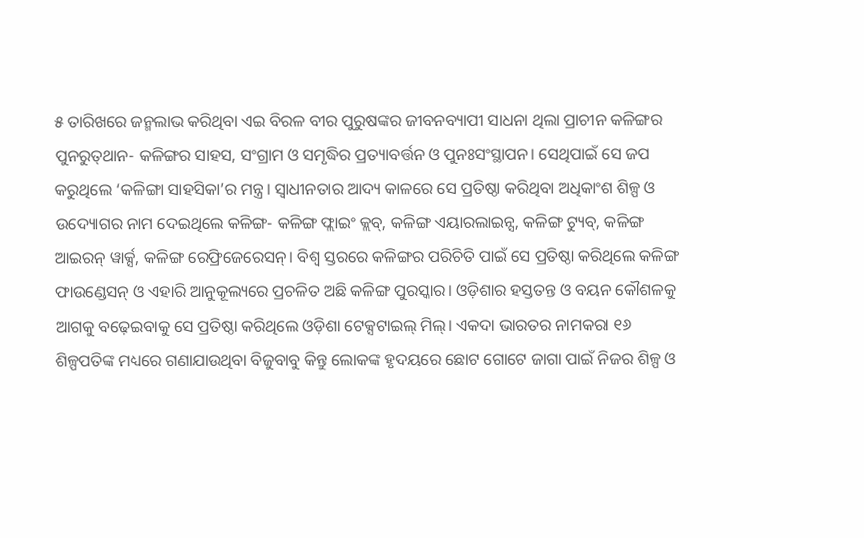୫ ତାରିଖରେ ଜନ୍ମଲାଭ କରିଥିବା ଏଇ ବିରଳ ବୀର ପୁରୁଷଙ୍କର ଜୀବନବ୍ୟାପୀ ସାଧନା ଥିଲା ପ୍ରାଚୀନ କଳିଙ୍ଗର ପୁନରୁତ୍‌ଥାନ- କଳିଙ୍ଗର ସାହସ, ସଂଗ୍ରାମ ଓ ସମୃଦ୍ଧିର ପ୍ରତ୍ୟାବର୍ତ୍ତନ ଓ ପୁନଃସଂସ୍ଥାପନ। ସେଥିପାଇଁ ସେ ଜପ କରୁଥିଲେ ‘କଳିଙ୍ଗା ସାହସିକା’ର ମନ୍ତ୍ର। ସ୍ୱାଧୀନତାର ଆଦ୍ୟ କାଳରେ ସେ ପ୍ରତିଷ୍ଠା କରିଥିବା ଅଧିକାଂଶ ଶିଳ୍ପ ଓ ଉଦ୍ୟୋଗର ନାମ ଦେଇଥିଲେ କଳିଙ୍ଗ- କଳିଙ୍ଗ ଫ୍ଲାଇଂ କ୍ଲବ୍‌, କଳିଙ୍ଗ ଏୟାରଲାଇନ୍ସ, କଳିଙ୍ଗ ଟ୍ୟୁବ୍‌, କଳିଙ୍ଗ ଆଇରନ୍‌ ୱାର୍କ୍ସ, କଳିଙ୍ଗ ରେଫ୍ରିଜେରେସନ୍‌। ବିଶ୍ୱ ସ୍ତରରେ କଳିଙ୍ଗର ପରିଚିତି ପାଇଁ ସେ ପ୍ରତିଷ୍ଠା କରିଥିଲେ କଳିଙ୍ଗ ଫାଉଣ୍ଡେସନ୍‌ ଓ ଏହାରି ଆନୁକୂଲ୍ୟରେ ପ୍ରଚଳିତ ଅଛି କଳିଙ୍ଗ ପୁରସ୍କାର। ଓଡ଼ିଶାର ହସ୍ତତନ୍ତ ଓ ବୟନ କୌଶଳକୁ ଆଗକୁ ବଢ଼େଇବାକୁ ସେ ପ୍ରତିଷ୍ଠା କରିଥିଲେ ଓଡ଼ିଶା ଟେକ୍ସଟାଇଲ୍ ମିଲ୍‌। ଏକଦା ଭାରତର ନାମକରା ୧୬ ଶିଳ୍ପପତିଙ୍କ ମଧ୍ୟରେ ଗଣାଯାଉଥିବା ବିଜୁବାବୁ କିନ୍ତୁ ଲୋକଙ୍କ ହୃଦୟରେ ଛୋଟ ଗୋଟେ ଜାଗା ପାଇଁ ନିଜର ଶିଳ୍ପ ଓ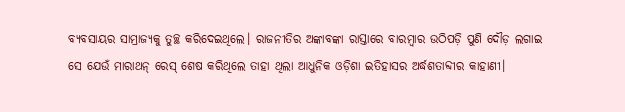ବ୍ୟବସାୟର ସାମ୍ରାଜ୍ୟକୁ ତୁଚ୍ଛ କରିଦେଇଥିଲେ। ରାଜନୀତିର ଅଙ୍କାବଙ୍କା ରାସ୍ତାରେ ବାରମ୍ବାର ଉଠିପଡ଼ି ପୁଣି ଦୌଡ଼ ଲଗାଇ ସେ ଯେଉଁ ମାରାଥନ୍‌ ରେସ୍‌ ଶେଷ କରିଥିଲେ ତାହା ଥିଲା ଆଧୁନିକ ଓଡ଼ିଶା ଇତିହାସର ଅର୍ଦ୍ଧଶତାବ୍ଦୀର କାହାଣୀ।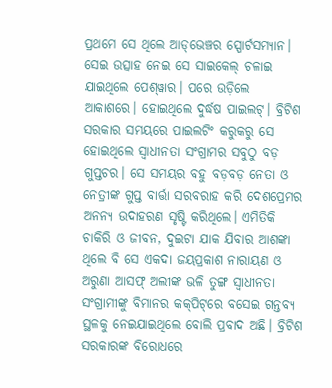ପ୍ରଥମେ ସେ ଥିଲେ ଆଡ୍‌ଭେଞ୍ଚର ସ୍ପୋର୍ଟସମ୍ୟାନ। ସେଇ ଉତ୍ସାହ ନେଇ ସେ ସାଇକେଲ୍‌ ଚଳାଇ ଯାଇଥିଲେ ପେଶ୍‌ୱାର। ପରେ ଉଡ଼ିଲେ ଆକାଶରେ। ହୋଇଥିଲେ ଦୁର୍ଦ୍ଧଷ ପାଇଲଟ୍‌। ବ୍ରିଟିଶ ସରକାର ସମୟରେ ପାଇଲଟିଂ କରୁକରୁ ସେ ହୋଇଥିଲେ ସ୍ୱାଧୀନତା ସଂଗ୍ରାମର ସବୁଠୁ ବଡ଼ ଗୁପ୍ତଚର। ସେ ସମୟର ବହୁ ବଡ଼ବଡ଼ ନେତା ଓ ନେତ୍ରୀଙ୍କ ଗୁପ୍ତ ବାର୍ତ୍ତା ସରବରାହ କରି ଦେଶପ୍ରେମର ଅନନ୍ୟ ଉଦାହରଣ ସୃଷ୍ଟି କରିଥିଲେ। ଏମିତିକି ଚାକିରି ଓ ଜୀବନ, ଦୁଇଟା ଯାକ ଯିବାର ଆଶଙ୍କା ଥିଲେ ବି ସେ ଏକଦା ଜୟପ୍ରକାଶ ନାରାୟଣ ଓ ଅରୁଣା ଆସଫ୍‌ ଅଲୀଙ୍କ ଭଳି ତୁଙ୍ଗ ସ୍ୱାଧୀନତା ସଂଗ୍ରାମୀଙ୍କୁ ବିମାନର କକ୍‌ପିଟ୍‌ରେ ବସେଇ ଗନ୍ତବ୍ୟ ସ୍ଥଳକୁ ନେଇଯାଇଥିଲେ ବୋଲି ପ୍ରବାଦ ଅଛି। ବ୍ରିଟିଶ ସରକାରଙ୍କ ବିରୋଧରେ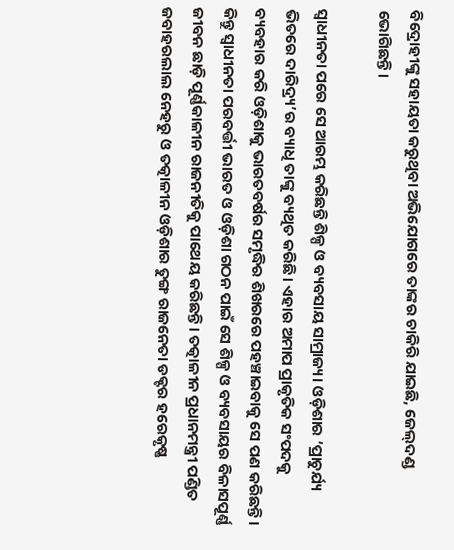ବିଦ୍ରୋହୀଙ୍କୁ ସହାୟତା କରୁଥିବା ଅଭିଯୋଗରେ ତାଙ୍କର ଚାକିରି ଯାଇଛି, ଜେଲ୍‌ଦଣ୍ଡ ଭୋଗିଛନ୍ତି।

ସ୍ୱାଧୀନତା ପରେ ସେ ଆରମ୍ଭ କରିଛନ୍ତି ଶିଳ୍ପ ଓ ବ୍ୟବସାୟ ସାମ୍ରାଜ୍ୟ। ଓଡ଼ିଶାର ‘ପ୍ରାଚୁର୍ଯ୍ୟ ଭିତରେ ଦାରିଦ୍ର୍ୟ’ର ବ୍ୟାଧି ତାଙ୍କୁ ବ୍ୟଥିତ କରିଛି। ଏହାର ଅମାପ ପ୍ରାକୃତିକ ସଂପଦକୁ ବ୍ୟବହାର କରି ଓଡ଼ିଶାକୁ ଭାରତବର୍ଷର ସମୃଦ୍ଧିର ଶିଖରରେ ପହଞ୍ଚାଇବାକୁ ସେ ପଣ କରିଛନ୍ତି। କିନ୍ତୁ ସ୍ୱାଧୀନତା ପରବର୍ତ୍ତୀ ଭାରତ ଓ ଓଡ଼ିଶା ଗଠନ ପାଇଁ ସେ ଶିଳ୍ପ ଓ ବ୍ୟବସାୟର ବିଳାସପୂର୍ଣ୍ଣ ଜୀବନ ଛାଡ଼ି ପୂର୍ଣ୍ଣକାଳୀନ ରାଜନୀତିକୁ ପାଥେୟ କରିଛନ୍ତି। ତତ୍କାଳୀନ ପ୍ରଧାନମନ୍ତ୍ରୀ ପଣ୍ଡିତ ଜବାହରଲାଲ ନେହରୁ ଓ ତତ୍କାଳୀନ ଓଡ଼ିଶାର ତୁଙ୍ଗ ରାଜନେତା ଡକ୍ଟର ହରେକୃଷ୍ଣ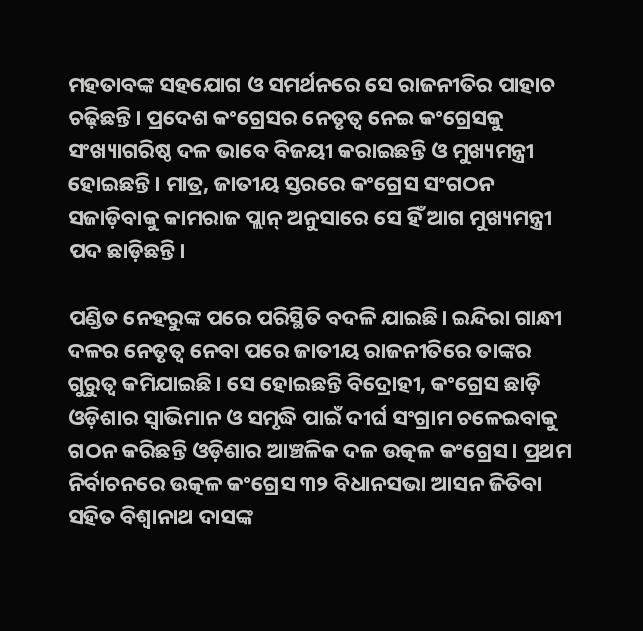ମହତାବଙ୍କ ସହଯୋଗ ଓ ସମର୍ଥନରେ ସେ ରାଜନୀତିର ପାହାଚ ଚଢ଼ିଛନ୍ତି। ପ୍ରଦେଶ କଂଗ୍ରେସର ନେତୃତ୍ୱ ନେଇ କଂଗ୍ରେସକୁ ସଂଖ୍ୟାଗରିଷ୍ଠ ଦଳ ଭାବେ ବିଜୟୀ କରାଇଛନ୍ତି ଓ ମୁଖ୍ୟମନ୍ତ୍ରୀ ହୋଇଛନ୍ତି। ମାତ୍ର, ଜାତୀୟ ସ୍ତରରେ କଂଗ୍ରେସ ସଂଗଠନ ସଜାଡ଼ିବାକୁ କାମରାଜ ପ୍ଲାନ୍‌ ଅନୁସାରେ ସେ ହିଁ ଆଗ ମୁଖ୍ୟମନ୍ତ୍ରୀ ପଦ ଛାଡ଼ିଛନ୍ତି।

ପଣ୍ଡିତ ନେହରୁଙ୍କ ପରେ ପରିସ୍ଥିତି ବଦଳି ଯାଇଛି। ଇନ୍ଦିରା ଗାନ୍ଧୀ ଦଳର ନେତୃତ୍ୱ ନେବା ପରେ ଜାତୀୟ ରାଜନୀତିରେ ତାଙ୍କର ଗୁରୁତ୍ୱ କମିଯାଇଛି। ସେ ହୋଇଛନ୍ତି ବିଦ୍ରୋହୀ, କଂଗ୍ରେସ ଛାଡ଼ି ଓଡ଼ିଶାର ସ୍ୱାଭିମାନ ଓ ସମୃଦ୍ଧି ପାଇଁ ଦୀର୍ଘ ସଂଗ୍ରାମ ଚଳେଇବାକୁ ଗଠନ କରିଛନ୍ତି ଓଡ଼ିଶାର ଆଞ୍ଚଳିକ ଦଳ ଉତ୍କଳ କଂଗ୍ରେସ। ପ୍ରଥମ ନିର୍ବାଚନରେ ଉତ୍କଳ କଂଗ୍ରେସ ୩୨ ବିଧାନସଭା ଆସନ ଜିତିବା ସହିତ ବିଶ୍ୱାନାଥ ଦାସଙ୍କ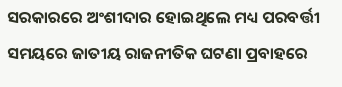ସରକାରରେ ଅଂଶୀଦାର ହୋଇଥିଲେ ମଧ୍ୟ ପରବର୍ତ୍ତୀ ସମୟରେ ଜାତୀୟ ରାଜନୀତିକ ଘଟଣା ପ୍ରବାହରେ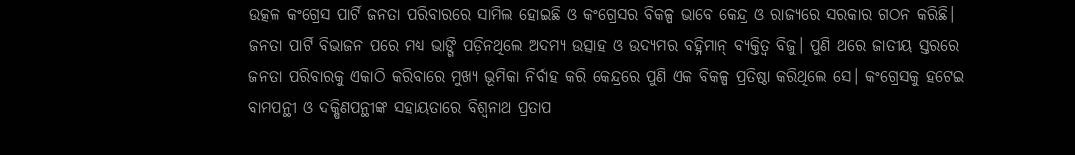ଉତ୍କଳ କଂଗ୍ରେସ ପାର୍ଟି ଜନତା ପରିବାରରେ ସାମିଲ ହୋଇଛି ଓ କଂଗ୍ରେସର ବିକଳ୍ପ ଭାବେ କେନ୍ଦ୍ର ଓ ରାଜ୍ୟରେ ସରକାର ଗଠନ କରିଛି। ଜନତା ପାର୍ଟି ବିଭାଜନ ପରେ ମଧ୍ୟ ଭାଙ୍ଗି ପଡ଼ିନଥିଲେ ଅଦମ୍ୟ ଉତ୍ସାହ ଓ ଉଦ୍ୟମର ବହ୍ନିମାନ୍‌ ବ୍ୟକ୍ତିତ୍ୱ ବିଜୁ। ପୁଣି ଥରେ ଜାତୀୟ ସ୍ତରରେ ଜନତା ପରିବାରକୁ ଏକାଠି କରିବାରେ ମୁଖ୍ୟ ଭୂମିକା ନିର୍ବାହ କରି କେନ୍ଦ୍ରରେ ପୁଣି ଏକ ବିକଳ୍ପ ପ୍ରତିଷ୍ଠା କରିଥିଲେ ସେ। କଂଗ୍ରେସକୁ ହଟେଇ ବାମପନ୍ଥୀ ଓ ଦକ୍ଷିଣପନ୍ଥୀଙ୍କ ସହାୟତାରେ ବିଶ୍ୱନାଥ ପ୍ରତାପ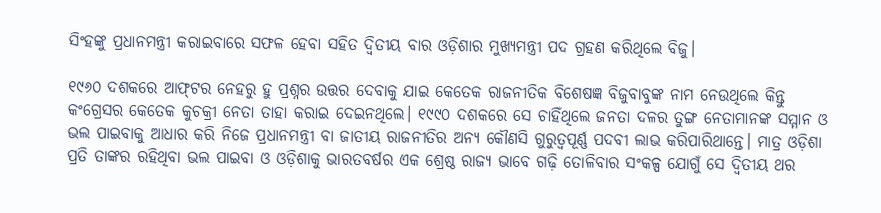ସିଂହଙ୍କୁ ପ୍ରଧାନମନ୍ତ୍ରୀ କରାଇବାରେ ସଫଳ ହେବା ସହିତ ଦ୍ୱିତୀୟ ବାର ଓଡ଼ିଶାର ମୁଖ୍ୟମନ୍ତ୍ରୀ ପଦ ଗ୍ରହଣ କରିଥିଲେ ବିଜୁ।

୧୯୬୦ ଦଶକରେ ଆଫ୍‌ଟର ନେହରୁ ହୁ ପ୍ରଶ୍ନର ଉତ୍ତର ଦେବାକୁ ଯାଇ କେତେକ ରାଜନୀତିକ ବିଶେଷଜ୍ଞ ବିଜୁବାବୁଙ୍କ ନାମ ନେଉଥିଲେ କିନ୍ତୁ କଂଗ୍ରେସର କେତେକ କୁଚକ୍ରୀ ନେତା ତାହା କରାଇ ଦେଇନଥିଲେ। ୧୯୯୦ ଦଶକରେ ସେ ଚାହିଁଥିଲେ ଜନତା ଦଳର ତୁଙ୍ଗ ନେତାମାନଙ୍କ ସମ୍ମାନ ଓ ଭଲ ପାଇବାକୁ ଆଧାର କରି ନିଜେ ପ୍ରଧାନମନ୍ତ୍ରୀ ବା ଜାତୀୟ ରାଜନୀତିର ଅନ୍ୟ କୌଣସି ଗୁରୁତ୍ୱପୂର୍ଣ୍ଣ ପଦବୀ ଲାଭ କରିପାରିଥାନ୍ତେ। ମାତ୍ର ଓଡ଼ିଶା ପ୍ରତି ତାଙ୍କର ରହିଥିବା ଭଲ ପାଇବା ଓ ଓଡ଼ିଶାକୁ ଭାରତବର୍ଷର ଏକ ଶ୍ରେଷ୍ଠ ରାଜ୍ୟ ଭାବେ ଗଢ଼ି ତୋଳିବାର ସଂକଳ୍ପ ଯୋଗୁଁ ସେ ଦ୍ୱିତୀୟ ଥର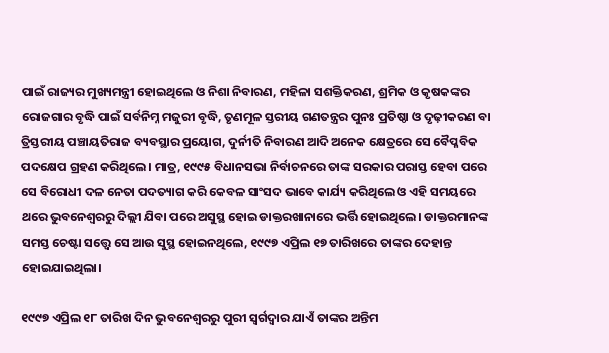ପାଇଁ ରାଜ୍ୟର ମୁଖ୍ୟମନ୍ତ୍ରୀ ହୋଇଥିଲେ ଓ ନିଶା ନିବାରଣ, ମହିଳା ସଶକ୍ତିକରଣ, ଶ୍ରମିକ ଓ କୃଷକଙ୍କର ରୋଜଗାର ବୃଦ୍ଧି ପାଇଁ ସର୍ବନିମ୍ନ ମଜୁରୀ ବୃଦ୍ଧି, ତୃଣମୂଳ ସ୍ତରୀୟ ଗଣତନ୍ତ୍ରର ପୁନଃ ପ୍ରତିଷ୍ଠା ଓ ଦୃଢ଼ୀକରଣ ବା ତ୍ରିସ୍ତରୀୟ ପଞ୍ଚାୟତିରାଜ ବ୍ୟବସ୍ଥାର ପ୍ରୟୋଗ, ଦୁର୍ନୀତି ନିବାରଣ ଆଦି ଅନେକ କ୍ଷେତ୍ରରେ ସେ ବୈପ୍ଳବିକ ପଦକ୍ଷେପ ଗ୍ରହଣ କରିଥିଲେ। ମାତ୍ର, ୧୯୯୫ ବିଧାନସଭା ନିର୍ବାଚନରେ ତାଙ୍କ ସରକାର ପରାସ୍ତ ହେବା ପରେ ସେ ବିରୋଧୀ ଦଳ ନେତା ପଦତ୍ୟାଗ କରି କେବଳ ସାଂସଦ ଭାବେ କାର୍ଯ୍ୟ କରିଥିଲେ ଓ ଏହି ସମୟରେ ଥରେ ଭୁବନେଶ୍ୱରରୁ ଦିଲ୍ଲୀ ଯିବା ପରେ ଅସୁସ୍ଥ ହୋଇ ଡାକ୍ତରଖାନାରେ ଭର୍ତ୍ତି ହୋଇଥିଲେ। ଡାକ୍ତରମାନଙ୍କ ସମସ୍ତ ଚେଷ୍ଟା ସତ୍ତ୍ୱେ ସେ ଆଉ ସୁସ୍ଥ ହୋଇନଥିଲେ, ୧୯୯୭ ଏପ୍ରିଲ ୧୭ ତାରିଖରେ ତାଙ୍କର ଦେହାନ୍ତ ହୋଇଯାଇଥିଲା।

୧୯୯୭ ଏପ୍ରିଲ ୧୮ ତାରିଖ ଦିନ ଭୁବନେଶ୍ୱରରୁ ପୁରୀ ସ୍ୱର୍ଗଦ୍ୱାର ଯାଏଁ ତାଙ୍କର ଅନ୍ତିମ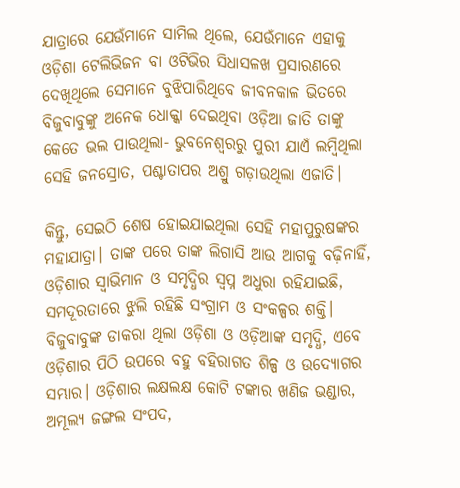ଯାତ୍ରାରେ ଯେଉଁମାନେ ସାମିଲ ଥିଲେ, ଯେଉଁମାନେ ଏହାକୁ ଓଡ଼ିଶା ଟେଲିଭିଜନ ବା ଓଟିଭିର ସିଧାସଳଖ ପ୍ରସାରଣରେ ଦେଖିଥିଲେ ସେମାନେ ବୁଝିପାରିଥିବେ ଜୀବନକାଳ ଭିତରେ ବିଜୁବାବୁଙ୍କୁ ଅନେକ ଧୋକ୍କା ଦେଇଥିବା ଓଡ଼ିଆ ଜାତି ତାଙ୍କୁ କେତେ ଭଲ ପାଉଥିଲା- ଭୁବନେଶ୍ୱରରୁ ପୁରୀ ଯାଏଁ ଲମ୍ବିଥିଲା ସେହି ଜନସ୍ରୋତ, ପଶ୍ଚାତାପର ଅଶ୍ରୁ ଗଡ଼ାଉଥିଲା ଏଜାତି।

କିନ୍ତୁ, ସେଇଠି ଶେଷ ହୋଇଯାଇଥିଲା ସେହି ମହାପୁରୁଷଙ୍କର ମହାଯାତ୍ରା। ତାଙ୍କ ପରେ ତାଙ୍କ ଲିଗାସି ଆଉ ଆଗକୁ ବଢ଼ିନାହିଁ, ଓଡ଼ିଶାର ସ୍ୱାଭିମାନ ଓ ସମୃଦ୍ଧିର ସ୍ୱପ୍ନ ଅଧୁରା ରହିଯାଇଛି, ସମଦୂରତାରେ ଝୁଲି ରହିଛି ସଂଗ୍ରାମ ଓ ସଂକଳ୍ପର ଶକ୍ତି। ବିଜୁବାବୁଙ୍କ ଡାକରା ଥିଲା ଓଡ଼ିଶା ଓ ଓଡ଼ିଆଙ୍କ ସମୃଦ୍ଧି, ଏବେ ଓଡ଼ିଶାର ପିଠି ଉପରେ ବହୁ ବହିରାଗତ ଶିଳ୍ପ ଓ ଉଦ୍ୟୋଗର ସମ୍ଭାର। ଓଡ଼ିଶାର ଲକ୍ଷଲକ୍ଷ କୋଟି ଟଙ୍କାର ଖଣିଜ ଭଣ୍ଡାର, ଅମୂଲ୍ୟ ଜଙ୍ଗଲ ସଂପଦ,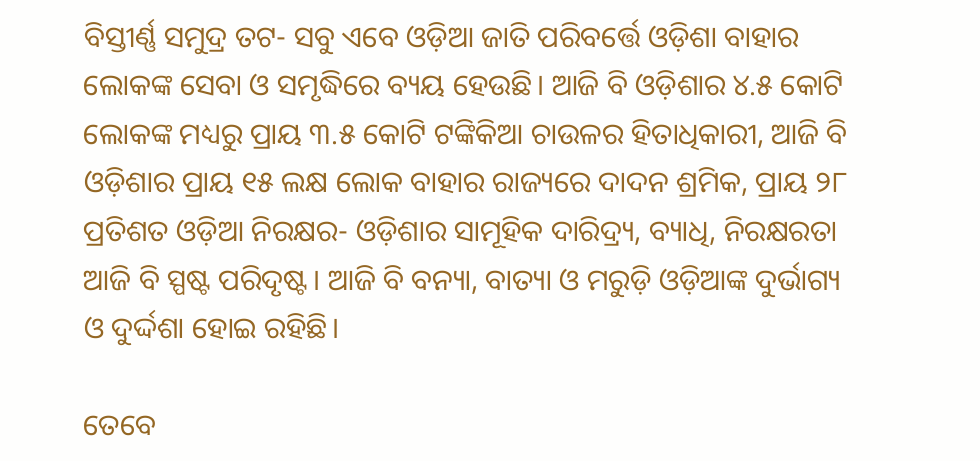ବିସ୍ତୀର୍ଣ୍ଣ ସମୁଦ୍ର ତଟ- ସବୁ ଏବେ ଓଡ଼ିଆ ଜାତି ପରିବର୍ତ୍ତେ ଓଡ଼ିଶା ବାହାର ଲୋକଙ୍କ ସେବା ଓ ସମୃଦ୍ଧିରେ ବ୍ୟୟ ହେଉଛି। ଆଜି ବି ଓଡ଼ିଶାର ୪.୫ କୋଟି ଲୋକଙ୍କ ମଧ୍ୟରୁ ପ୍ରାୟ ୩.୫ କୋଟି ଟଙ୍କିକିଆ ଚାଉଳର ହିତାଧିକାରୀ, ଆଜି ବି ଓଡ଼ିଶାର ପ୍ରାୟ ୧୫ ଲକ୍ଷ ଲୋକ ବାହାର ରାଜ୍ୟରେ ଦାଦନ ଶ୍ରମିକ, ପ୍ରାୟ ୨୮ ପ୍ରତିଶତ ଓଡ଼ିଆ ନିରକ୍ଷର- ଓଡ଼ିଶାର ସାମୂହିକ ଦାରିଦ୍ର୍ୟ, ବ୍ୟାଧି, ନିରକ୍ଷରତା ଆଜି ବି ସ୍ପଷ୍ଟ ପରିଦୃଷ୍ଟ। ଆଜି ବି ବନ୍ୟା, ବାତ୍ୟା ଓ ମରୁଡ଼ି ଓଡ଼ିଆଙ୍କ ଦୁର୍ଭାଗ୍ୟ ଓ ଦୁର୍ଦ୍ଦଶା ହୋଇ ରହିଛି।

ତେବେ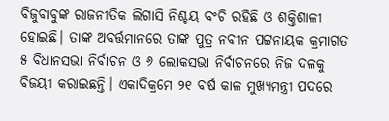ବିଜୁବାବୁଙ୍କ ରାଜନୀତିକ ଲିଗାସି ନିଶ୍ଚୟ ବଂଚି ରହିଛି ଓ ଶକ୍ତିଶାଳୀ ହୋଇଛି। ତାଙ୍କ ଅବର୍ତ୍ତମାନରେ ତାଙ୍କ ପୁତ୍ର ନବୀନ ପଟ୍ଟନାୟକ କ୍ରମାଗତ ୫ ବିଧାନସଭା ନିର୍ବାଚନ ଓ ୬ ଲୋକସଭା ନିର୍ବାଚନରେ ନିଜ ଦଳକୁ ବିଜୟୀ କରାଇଛନ୍ତି। ଏକାଦିକ୍ରମେ ୨୧ ବର୍ଷ କାଳ ମୁଖ୍ୟମନ୍ତ୍ରୀ ପଦରେ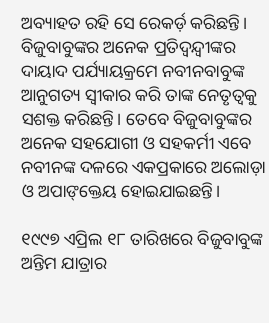ଅବ୍ୟାହତ ରହି ସେ ରେକର୍ଡ଼ କରିଛନ୍ତି। ବିଜୁବାବୁଙ୍କର ଅନେକ ପ୍ରତିଦ୍ୱନ୍ଦ୍ୱୀଙ୍କର ଦାୟାଦ ପର୍ଯ୍ୟାୟକ୍ରମେ ନବୀନବାବୁଙ୍କ ଆନୁଗତ୍ୟ ସ୍ୱୀକାର କରି ତାଙ୍କ ନେତୃତ୍ୱକୁ ସଶକ୍ତ କରିଛନ୍ତି। ତେବେ ବିଜୁବାବୁଙ୍କର ଅନେକ ସହଯୋଗୀ ଓ ସହକର୍ମୀ ଏବେ ନବୀନଙ୍କ ଦଳରେ ଏକପ୍ରକାରେ ଅଲୋଡ଼ା ଓ ଅପାଙ୍‌କ୍ତେୟ ହୋଇଯାଇଛନ୍ତି।

୧୯୯୭ ଏପ୍ରିଲ ୧୮ ତାରିଖରେ ବିଜୁବାବୁଙ୍କ ଅନ୍ତିମ ଯାତ୍ରାର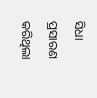ସିଧା ପ୍ରସାରଣ କରିଥିଲା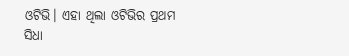ଓଟିଭି। ଏହା ଥିଲା ଓଟିଭିର ପ୍ରଥମ ସିଧା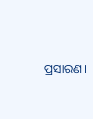ପ୍ରସାରଣ।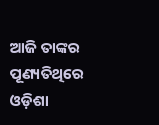ଆଜି ତାଙ୍କର ପୂଣ୍ୟତିଥିରେ ଓଡ଼ିଶା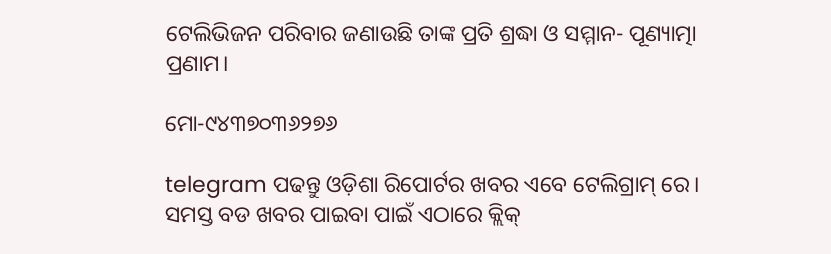ଟେଲିଭିଜନ ପରିବାର ଜଣାଉଛି ତାଙ୍କ ପ୍ରତି ଶ୍ରଦ୍ଧା ଓ ସମ୍ମାନ- ପୂଣ୍ୟାତ୍ମା ପ୍ରଣାମ।

ମୋ-୯୪୩୭୦୩୬୨୭୬

telegram ପଢନ୍ତୁ ଓଡ଼ିଶା ରିପୋର୍ଟର ଖବର ଏବେ ଟେଲିଗ୍ରାମ୍ ରେ। ସମସ୍ତ ବଡ ଖବର ପାଇବା ପାଇଁ ଏଠାରେ କ୍ଲିକ୍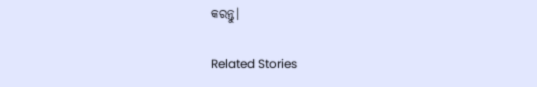କରନ୍ତୁ।

Related Stories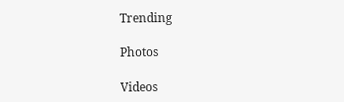Trending

Photos

Videos